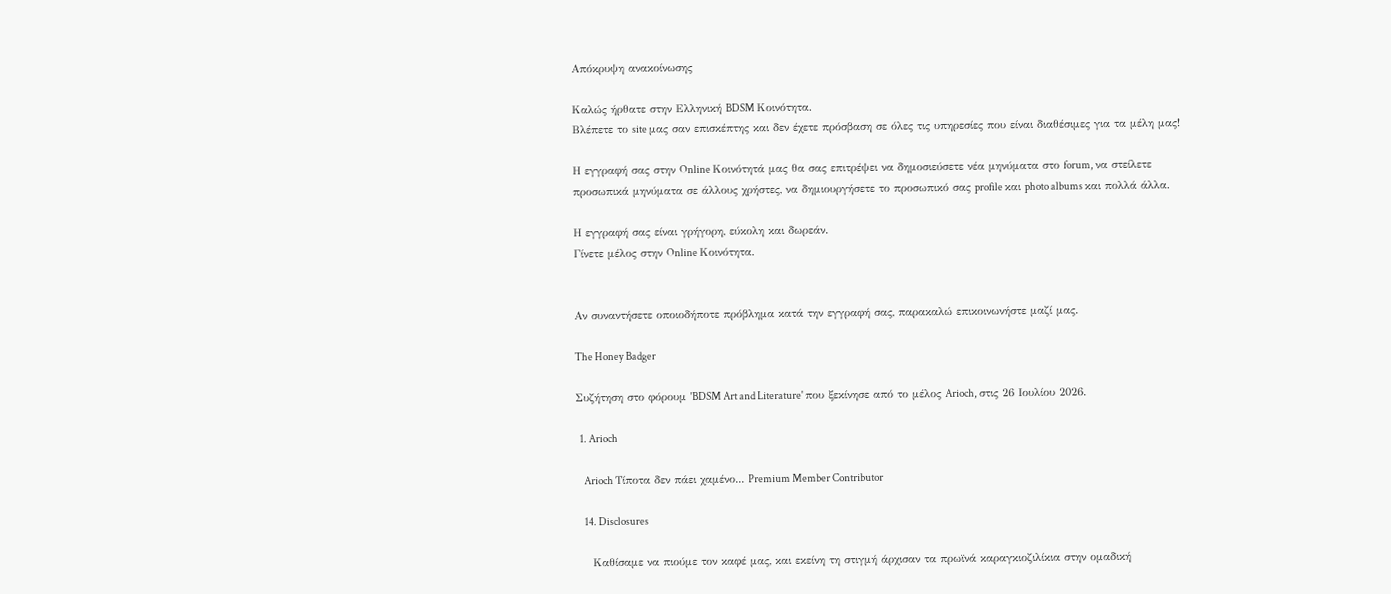Απόκρυψη ανακοίνωσης

Καλώς ήρθατε στην Ελληνική BDSM Κοινότητα.
Βλέπετε το site μας σαν επισκέπτης και δεν έχετε πρόσβαση σε όλες τις υπηρεσίες που είναι διαθέσιμες για τα μέλη μας!

Η εγγραφή σας στην Online Κοινότητά μας θα σας επιτρέψει να δημοσιεύσετε νέα μηνύματα στο forum, να στείλετε προσωπικά μηνύματα σε άλλους χρήστες, να δημιουργήσετε το προσωπικό σας profile και photo albums και πολλά άλλα.

Η εγγραφή σας είναι γρήγορη, εύκολη και δωρεάν.
Γίνετε μέλος στην Online Κοινότητα.


Αν συναντήσετε οποιοδήποτε πρόβλημα κατά την εγγραφή σας, παρακαλώ επικοινωνήστε μαζί μας.

The Honey Badger

Συζήτηση στο φόρουμ 'BDSM Art and Literature' που ξεκίνησε από το μέλος Arioch, στις 26 Ιουλίου 2026.

  1. Arioch

    Arioch Τίποτα δεν πάει χαμένο... Premium Member Contributor

    14. Disclosures

    Καθίσαμε να πιούμε τον καφέ μας, και εκείνη τη στιγμή άρχισαν τα πρωϊνά καραγκιοζιλίκια στην ομαδική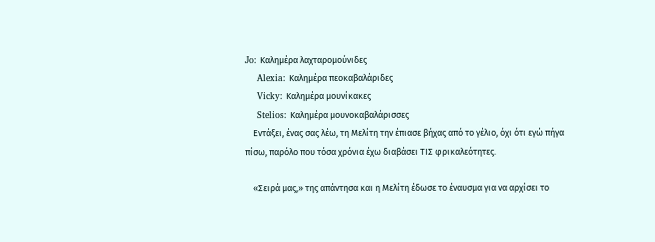Jo: Καλημέρα λαχταρομούνιδες
    Alexia: Καλημέρα πεοκαβαλάριδες
    Vicky: Καλημέρα μουνίκακες
    Stelios: Καλημέρα μουνοκαβαλάρισσες
    Εντάξει, ένας σας λέω, τη Μελίτη την έπιασε βήχας από το γέλιο, όχι ότι εγώ πήγα πίσω, παρόλο που τόσα χρόνια έχω διαβάσει ΤΙΣ φρικαλεότητες.

    «Σειρά μας,» της απάντησα και η Μελίτη έδωσε το έναυσμα για να αρχίσει το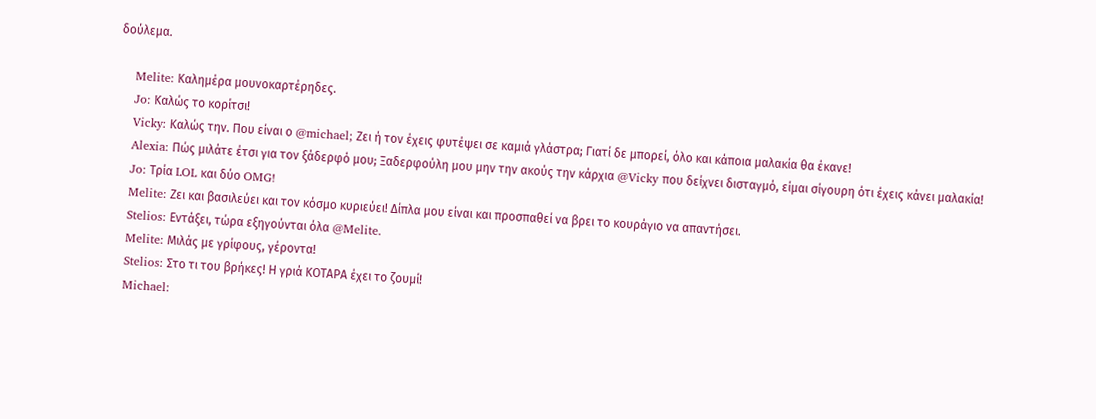δούλεμα.

    Melite: Καλημέρα μουνοκαρτέρηδες.
    Jo: Καλώς το κορίτσι!
    Vicky: Καλώς την. Που είναι ο @michael; Ζει ή τον έχεις φυτέψει σε καμιά γλάστρα; Γιατί δε μπορεί, όλο και κάποια μαλακία θα έκανε!
    Alexia: Πώς μιλάτε έτσι για τον ξάδερφό μου; Ξαδερφούλη μου μην την ακούς την κάρχια @Vicky που δείχνει δισταγμό, είμαι σίγουρη ότι έχεις κάνει μαλακία!
    Jo: Τρία LOL και δύο OMG!
    Melite: Ζει και βασιλεύει και τον κόσμο κυριεύει! Δίπλα μου είναι και προσπαθεί να βρει το κουράγιο να απαντήσει.
    Stelios: Εντάξει, τώρα εξηγούνται όλα @Melite.
    Melite: Μιλάς με γρίφους, γέροντα!
    Stelios: Στο τι του βρήκες! Η γριά ΚΟΤΑΡΑ έχει το ζουμί!
    Michael: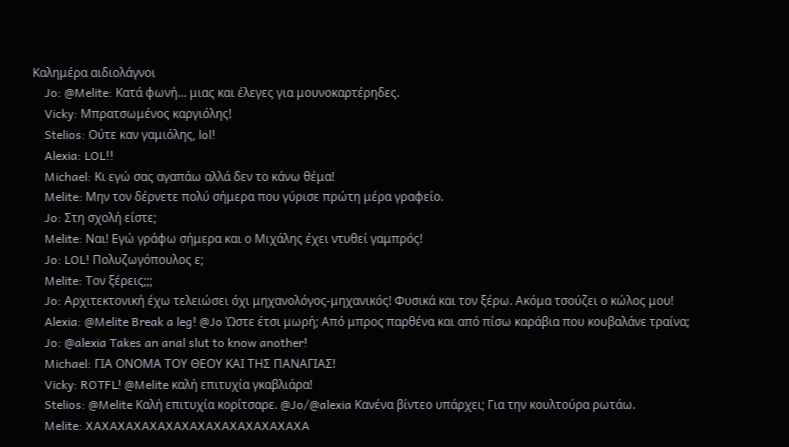Καλημέρα αιδιολάγνοι
    Jo: @Melite: Κατά φωνή… μιας και έλεγες για μουνοκαρτέρηδες.
    Vicky: Μπρατσωμένος καργιόλης!
    Stelios: Ούτε καν γαμιόλης, lol!
    Alexia: LOL!!
    Michael: Κι εγώ σας αγαπάω αλλά δεν το κάνω θέμα!
    Melite: Μην τον δέρνετε πολύ σήμερα που γύρισε πρώτη μέρα γραφείο.
    Jo: Στη σχολή είστε;
    Melite: Ναι! Εγώ γράφω σήμερα και ο Μιχάλης έχει ντυθεί γαμπρός!
    Jo: LOL! Πολυζωγόπουλος ε;
    Melite: Τον ξέρεις;;;
    Jo: Αρχιτεκτονική έχω τελειώσει όχι μηχανολόγος-μηχανικός! Φυσικά και τον ξέρω. Ακόμα τσούζει ο κώλος μου!
    Alexia: @Melite Break a leg! @Jo Ώστε έτσι μωρή; Από μπρος παρθένα και από πίσω καράβια που κουβαλάνε τραίνα;
    Jo: @alexia Takes an anal slut to know another!
    Michael: ΓΙΑ ΟΝΟΜΑ ΤΟΥ ΘΕΟΥ ΚΑΙ ΤΗΣ ΠΑΝΑΓΙΑΣ!
    Vicky: ROTFL! @Melite καλή επιτυχία γκαβλιάρα!
    Stelios: @Melite Καλή επιτυχία κορίτσαρε. @Jo/@alexia Κανένα βίντεο υπάρχει; Για την κουλτούρα ρωτάω.
    Melite: XAXAXAXAXAXAXAXAXAXAXAXAXAXA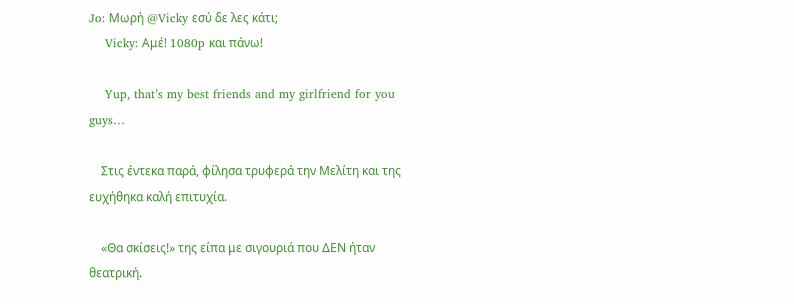Jo: Μωρή @Vicky εσύ δε λες κάτι;
    Vicky: Αμέ! 1080p και πάνω!

    Yup, that’s my best friends and my girlfriend for you guys…

    Στις έντεκα παρά, φίλησα τρυφερά την Μελίτη και της ευχήθηκα καλή επιτυχία.

    «Θα σκίσεις!» της είπα με σιγουριά που ΔΕΝ ήταν θεατρική.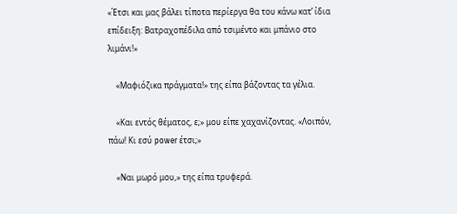«Έτσι και μας βάλει τίποτα περίεργα θα του κάνω κατ’ ίδια επίδειξη: Βατραχοπέδιλα από τσιμέντο και μπάνιο στο λιμάνι!»

    «Μαφιόζικα πράγματα!» της είπα βάζοντας τα γέλια.

    «Και εντός θέματος, ε;» μου είπε χαχανίζοντας. «Λοιπόν, πάω! Κι εσύ power έτσι;»

    «Ναι μωρό μου,» της είπα τρυφερά.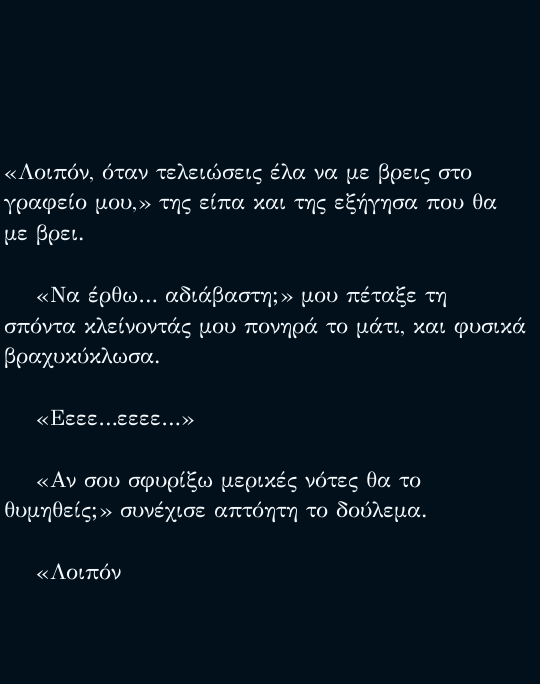«Λοιπόν, όταν τελειώσεις έλα να με βρεις στο γραφείο μου,» της είπα και της εξήγησα που θα με βρει.

    «Να έρθω… αδιάβαστη;» μου πέταξε τη σπόντα κλείνοντάς μου πονηρά το μάτι, και φυσικά βραχυκύκλωσα.

    «Εεεε…εεεε…»

    «Αν σου σφυρίξω μερικές νότες θα το θυμηθείς;» συνέχισε απτόητη το δούλεμα.

    «Λοιπόν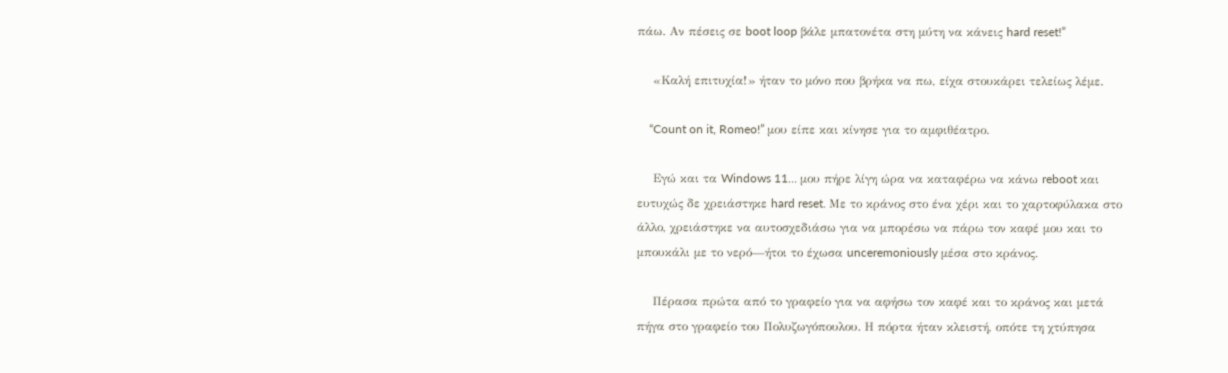πάω. Αν πέσεις σε boot loop βάλε μπατονέτα στη μύτη να κάνεις hard reset!”

    «Καλή επιτυχία!» ήταν το μόνο που βρήκα να πω, είχα στουκάρει τελείως λέμε.

    “Count on it, Romeo!” μου είπε και κίνησε για το αμφιθέατρο.

    Εγώ και τα Windows 11… μου πήρε λίγη ώρα να καταφέρω να κάνω reboot και ευτυχώς δε χρειάστηκε hard reset. Με το κράνος στο ένα χέρι και το χαρτοφύλακα στο άλλο, χρειάστηκε να αυτοσχεδιάσω για να μπορέσω να πάρω τον καφέ μου και το μπουκάλι με το νερό—ήτοι το έχωσα unceremoniously μέσα στο κράνος.

    Πέρασα πρώτα από το γραφείο για να αφήσω τον καφέ και το κράνος και μετά πήγα στο γραφείο του Πολυζωγόπουλου. Η πόρτα ήταν κλειστή, οπότε τη χτύπησα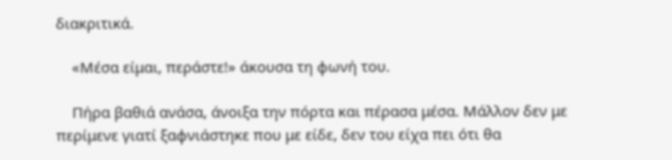διακριτικά.

    «Μέσα είμαι, περάστε!» άκουσα τη φωνή του.

    Πήρα βαθιά ανάσα, άνοιξα την πόρτα και πέρασα μέσα. Μάλλον δεν με περίμενε γιατί ξαφνιάστηκε που με είδε, δεν του είχα πει ότι θα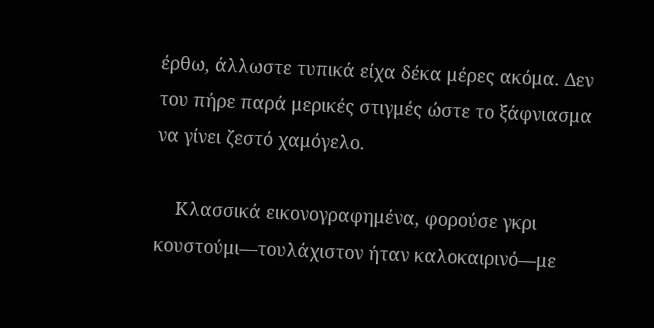έρθω, άλλωστε τυπικά είχα δέκα μέρες ακόμα. Δεν του πήρε παρά μερικές στιγμές ώστε το ξάφνιασμα να γίνει ζεστό χαμόγελο.

    Κλασσικά εικονογραφημένα, φορούσε γκρι κουστούμι—τουλάχιστον ήταν καλοκαιρινό—με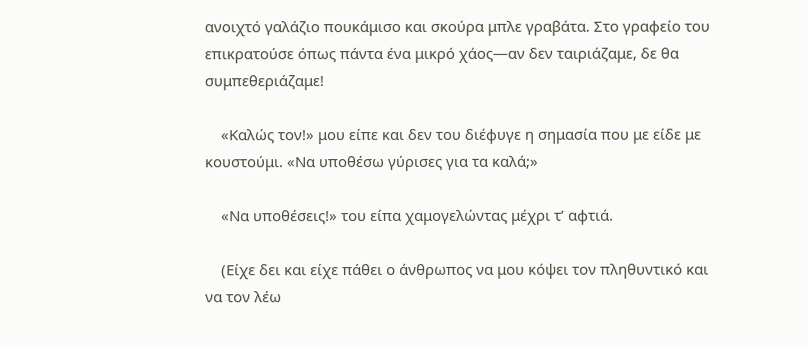ανοιχτό γαλάζιο πουκάμισο και σκούρα μπλε γραβάτα. Στο γραφείο του επικρατούσε όπως πάντα ένα μικρό χάος—αν δεν ταιριάζαμε, δε θα συμπεθεριάζαμε!

    «Καλώς τον!» μου είπε και δεν του διέφυγε η σημασία που με είδε με κουστούμι. «Να υποθέσω γύρισες για τα καλά;»

    «Να υποθέσεις!» του είπα χαμογελώντας μέχρι τ’ αφτιά.

    (Είχε δει και είχε πάθει ο άνθρωπος να μου κόψει τον πληθυντικό και να τον λέω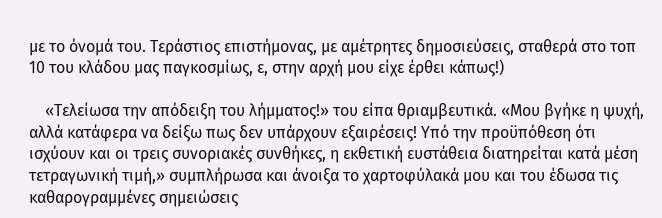με το όνομά του. Τεράστιος επιστήμονας, με αμέτρητες δημοσιεύσεις, σταθερά στο τοπ 10 του κλάδου μας παγκοσμίως, ε, στην αρχή μου είχε έρθει κάπως!)

    «Τελείωσα την απόδειξη του λήμματος!» του είπα θριαμβευτικά. «Μου βγήκε η ψυχή, αλλά κατάφερα να δείξω πως δεν υπάρχουν εξαιρέσεις! Υπό την προϋπόθεση ότι ισχύουν και οι τρεις συνοριακές συνθήκες, η εκθετική ευστάθεια διατηρείται κατά μέση τετραγωνική τιμή,» συμπλήρωσα και άνοιξα το χαρτοφύλακά μου και του έδωσα τις καθαρογραμμένες σημειώσεις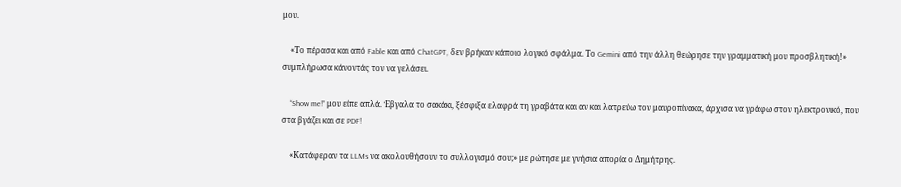μου.

    «Το πέρασα και από Fable και από ChatGPT, δεν βρήκαν κάποιο λογικό σφάλμα. Το Gemini από την άλλη θεώρησε την γραμματική μου προσβλητική!» συμπλήρωσα κάνοντάς τον να γελάσει.

    “Show me!” μου είπε απλά. Έβγαλα το σακάκι, ξέσφιξα ελαφρά τη γραβάτα και αν και λατρεύω τον μαυροπίνακα, άρχισα να γράφω στον ηλεκτρονικό, που στα βγάζει και σε PDF!

    «Κατάφεραν τα LLMs να ακολουθήσουν το συλλογισμό σου;» με ρώτησε με γνήσια απορία ο Δημήτρης.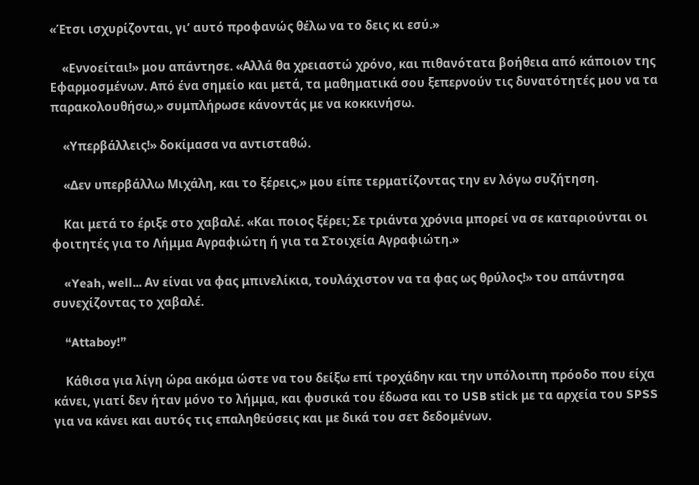«Έτσι ισχυρίζονται, γι’ αυτό προφανώς θέλω να το δεις κι εσύ.»

    «Εννοείται!» μου απάντησε. «Αλλά θα χρειαστώ χρόνο, και πιθανότατα βοήθεια από κάποιον της Εφαρμοσμένων. Από ένα σημείο και μετά, τα μαθηματικά σου ξεπερνούν τις δυνατότητές μου να τα παρακολουθήσω,» συμπλήρωσε κάνοντάς με να κοκκινήσω.

    «Υπερβάλλεις!» δοκίμασα να αντισταθώ.

    «Δεν υπερβάλλω Μιχάλη, και το ξέρεις,» μου είπε τερματίζοντας την εν λόγω συζήτηση.

    Και μετά το έριξε στο χαβαλέ. «Και ποιος ξέρει; Σε τριάντα χρόνια μπορεί να σε καταριούνται οι φοιτητές για το Λήμμα Αγραφιώτη ή για τα Στοιχεία Αγραφιώτη.»

    «Yeah, well... Αν είναι να φας μπινελίκια, τουλάχιστον να τα φας ως θρύλος!» του απάντησα συνεχίζοντας το χαβαλέ.

    “Attaboy!”

    Κάθισα για λίγη ώρα ακόμα ώστε να του δείξω επί τροχάδην και την υπόλοιπη πρόοδο που είχα κάνει, γιατί δεν ήταν μόνο το λήμμα, και φυσικά του έδωσα και το USB stick με τα αρχεία του SPSS για να κάνει και αυτός τις επαληθεύσεις και με δικά του σετ δεδομένων.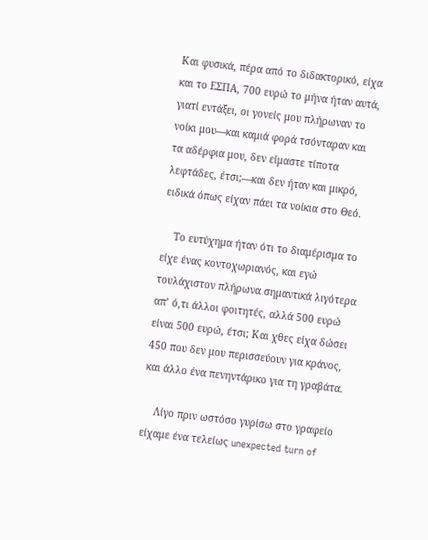Και φυσικά, πέρα από το διδακτορικό, είχα και το ΕΣΠΑ, 700 ευρώ το μήνα ήταν αυτά, γιατί εντάξει, οι γονείς μου πλήρωναν το νοίκι μου—και καμιά φορά τσόνταραν και τα αδέρφια μου, δεν είμαστε τίποτα λεφτάδες, έτσι;—και δεν ήταν και μικρό, ειδικά όπως είχαν πάει τα νοίκια στο Θεό.

    Το ευτύχημα ήταν ότι το διαμέρισμα το είχε ένας κοντοχωριανός, και εγώ τουλάχιστον πλήρωνα σημαντικά λιγότερα απ’ ό,τι άλλοι φοιτητές, αλλά 500 ευρώ είναι 500 ευρώ, έτσι; Και χθες είχα δώσει 450 που δεν μου περισσεύουν για κράνος, και άλλο ένα πενηντάρικο για τη γραβάτα.

    Λίγο πριν ωστόσο γυρίσω στο γραφείο είχαμε ένα τελείως unexpected turn of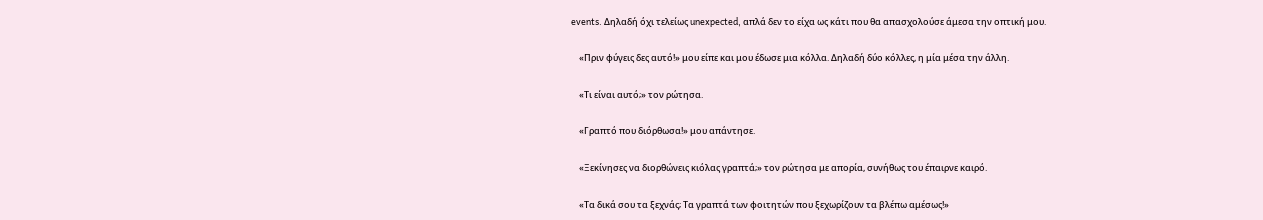events. Δηλαδή όχι τελείως unexpected, απλά δεν το είχα ως κάτι που θα απασχολούσε άμεσα την οπτική μου.

    «Πριν φύγεις δες αυτό!» μου είπε και μου έδωσε μια κόλλα. Δηλαδή δύο κόλλες, η μία μέσα την άλλη.

    «Τι είναι αυτό;» τον ρώτησα.

    «Γραπτό που διόρθωσα!» μου απάντησε.

    «Ξεκίνησες να διορθώνεις κιόλας γραπτά;» τον ρώτησα με απορία, συνήθως του έπαιρνε καιρό.

    «Τα δικά σου τα ξεχνάς; Τα γραπτά των φοιτητών που ξεχωρίζουν τα βλέπω αμέσως!»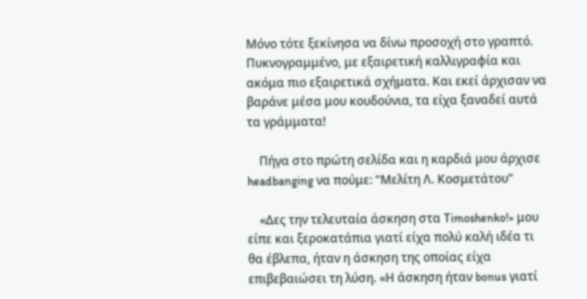Μόνο τότε ξεκίνησα να δίνω προσοχή στο γραπτό. Πυκνογραμμένο, με εξαιρετική καλλιγραφία και ακόμα πιο εξαιρετικά σχήματα. Και εκεί άρχισαν να βαράνε μέσα μου κουδούνια, τα είχα ξαναδεί αυτά τα γράμματα!

    Πήγα στο πρώτη σελίδα και η καρδιά μου άρχισε headbanging να πούμε: “Μελίτη Λ. Κοσμετάτου”

    «Δες την τελευταία άσκηση στα Timoshenko!» μου είπε και ξεροκατάπια γιατί είχα πολύ καλή ιδέα τι θα έβλεπα, ήταν η άσκηση της οποίας είχα επιβεβαιώσει τη λύση. «Η άσκηση ήταν bonus γιατί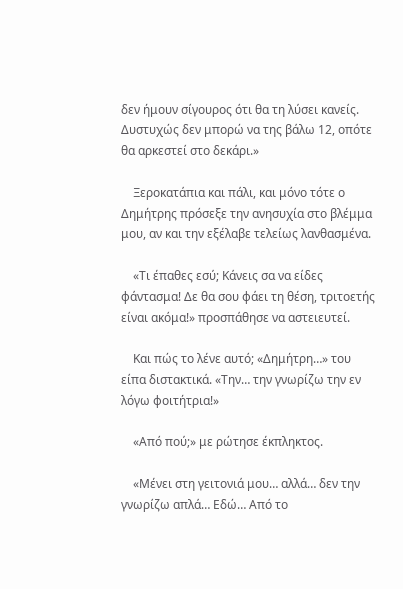δεν ήμουν σίγουρος ότι θα τη λύσει κανείς. Δυστυχώς δεν μπορώ να της βάλω 12, οπότε θα αρκεστεί στο δεκάρι.»

    Ξεροκατάπια και πάλι, και μόνο τότε ο Δημήτρης πρόσεξε την ανησυχία στο βλέμμα μου, αν και την εξέλαβε τελείως λανθασμένα.

    «Τι έπαθες εσύ; Κάνεις σα να είδες φάντασμα! Δε θα σου φάει τη θέση, τριτοετής είναι ακόμα!» προσπάθησε να αστειευτεί.

    Και πώς το λένε αυτό; «Δημήτρη…» του είπα διστακτικά. «Την… την γνωρίζω την εν λόγω φοιτήτρια!»

    «Από πού;» με ρώτησε έκπληκτος.

    «Μένει στη γειτονιά μου… αλλά… δεν την γνωρίζω απλά… Εδώ… Από το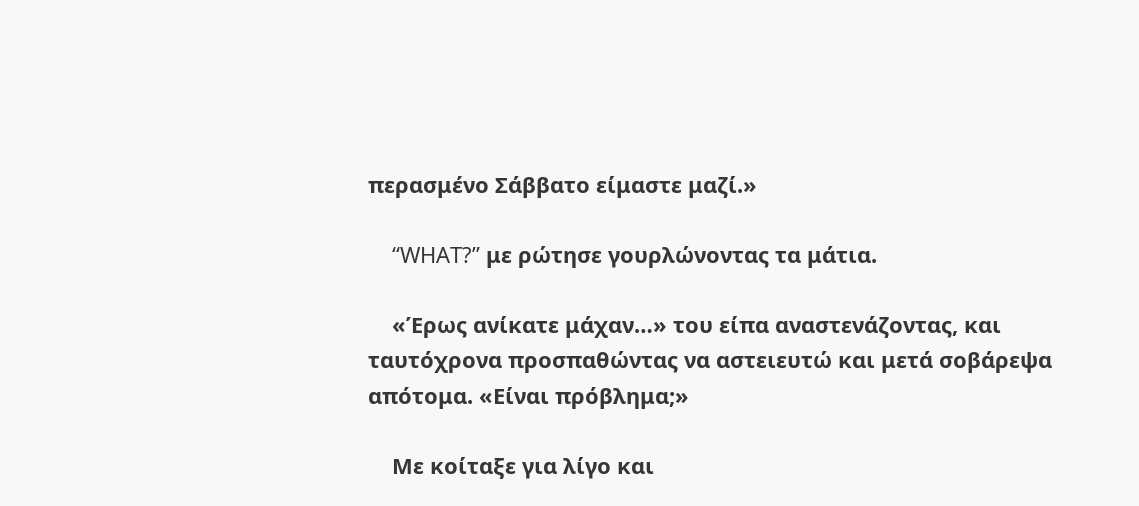περασμένο Σάββατο είμαστε μαζί.»

    “WHAT?” με ρώτησε γουρλώνοντας τα μάτια.

    «Έρως ανίκατε μάχαν…» του είπα αναστενάζοντας, και ταυτόχρονα προσπαθώντας να αστειευτώ και μετά σοβάρεψα απότομα. «Είναι πρόβλημα;»

    Με κοίταξε για λίγο και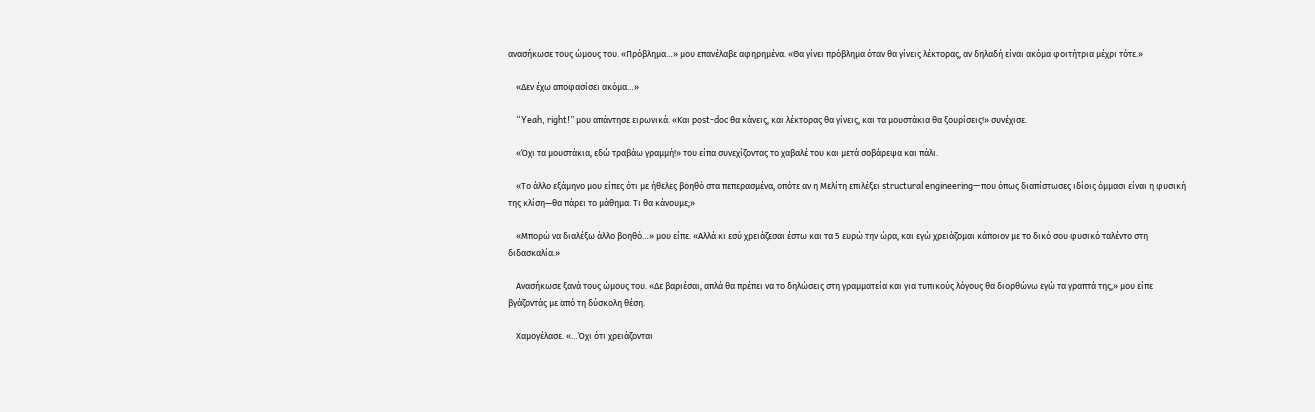ανασήκωσε τους ώμους του. «Πρόβλημα…» μου επανέλαβε αφηρημένα. «Θα γίνει πρόβλημα όταν θα γίνεις λέκτορας, αν δηλαδή είναι ακόμα φοιτήτρια μέχρι τότε.»

    «Δεν έχω αποφασίσει ακόμα…»

    “Yeah, right!” μου απάντησε ειρωνικά. «Και post-doc θα κάνεις, και λέκτορας θα γίνεις, και τα μουστάκια θα ξουρίσεις!» συνέχισε.

    «Όχι τα μουστάκια, εδώ τραβάω γραμμή!» του είπα συνεχίζοντας το χαβαλέ του και μετά σοβάρεψα και πάλι.

    «Το άλλο εξάμηνο μου είπες ότι με ήθελες βοηθό στα πεπερασμένα, οπότε αν η Μελίτη επιλέξει structural engineering—που όπως διαπίστωσες ιδίοις όμμασι είναι η φυσική της κλίση—θα πάρει το μάθημα. Τι θα κάνουμε;»

    «Μπορώ να διαλέξω άλλο βοηθό…» μου είπε. «Αλλά κι εσύ χρειάζεσαι έστω και τα 5 ευρώ την ώρα, και εγώ χρειάζομαι κάποιον με το δικό σου φυσικό ταλέντο στη διδασκαλία.»

    Ανασήκωσε ξανά τους ώμους του. «Δε βαριέσαι, απλά θα πρέπει να το δηλώσεις στη γραμματεία και για τυπικούς λόγους θα διορθώνω εγώ τα γραπτά της,» μου είπε βγάζοντάς με από τη δύσκολη θέση.

    Χαμογέλασε. «…Όχι ότι χρειάζονται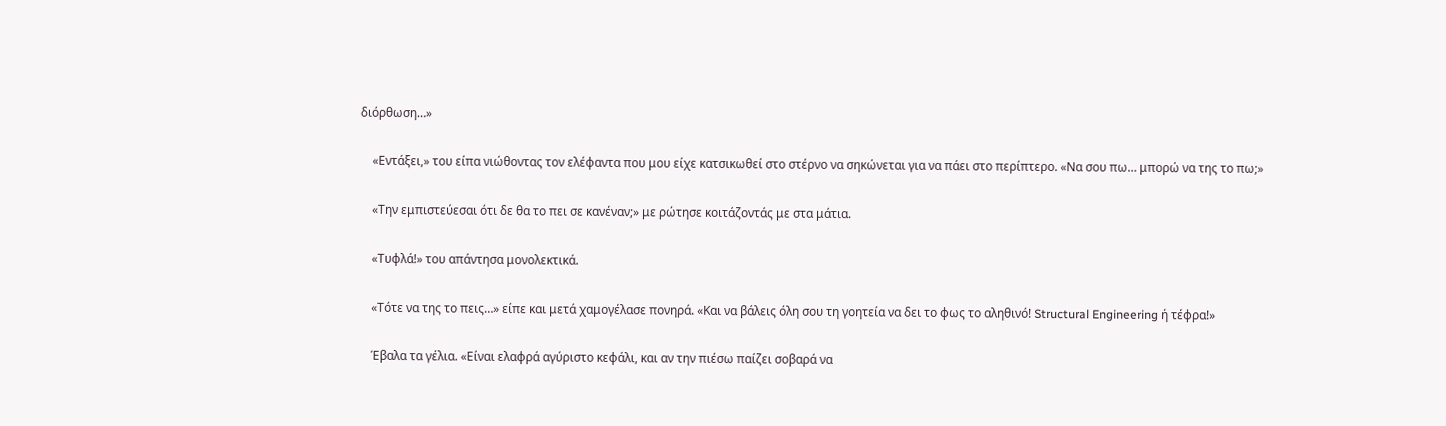διόρθωση…»

    «Εντάξει,» του είπα νιώθοντας τον ελέφαντα που μου είχε κατσικωθεί στο στέρνο να σηκώνεται για να πάει στο περίπτερο. «Να σου πω… μπορώ να της το πω;»

    «Την εμπιστεύεσαι ότι δε θα το πει σε κανέναν;» με ρώτησε κοιτάζοντάς με στα μάτια.

    «Τυφλά!» του απάντησα μονολεκτικά.

    «Τότε να της το πεις…» είπε και μετά χαμογέλασε πονηρά. «Και να βάλεις όλη σου τη γοητεία να δει το φως το αληθινό! Structural Engineering ή τέφρα!»

    Έβαλα τα γέλια. «Είναι ελαφρά αγύριστο κεφάλι, και αν την πιέσω παίζει σοβαρά να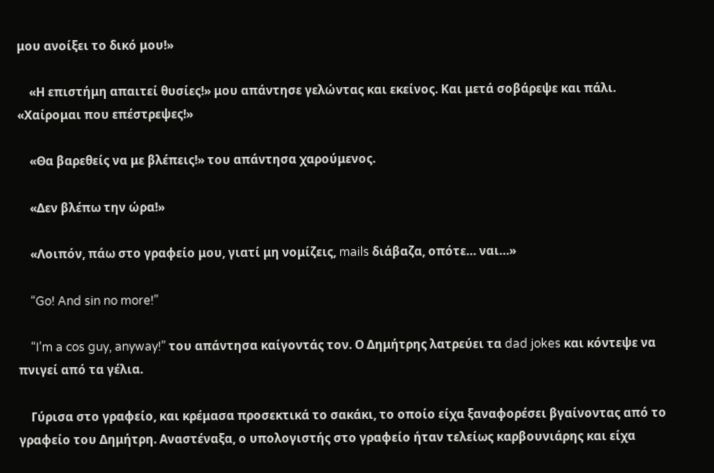μου ανοίξει το δικό μου!»

    «Η επιστήμη απαιτεί θυσίες!» μου απάντησε γελώντας και εκείνος. Και μετά σοβάρεψε και πάλι. «Χαίρομαι που επέστρεψες!»

    «Θα βαρεθείς να με βλέπεις!» του απάντησα χαρούμενος.

    «Δεν βλέπω την ώρα!»

    «Λοιπόν, πάω στο γραφείο μου, γιατί μη νομίζεις, mails διάβαζα, οπότε… ναι…»

    “Go! And sin no more!”

    “I’m a cos guy, anyway!” του απάντησα καίγοντάς τον. Ο Δημήτρης λατρεύει τα dad jokes και κόντεψε να πνιγεί από τα γέλια.

    Γύρισα στο γραφείο, και κρέμασα προσεκτικά το σακάκι, το οποίο είχα ξαναφορέσει βγαίνοντας από το γραφείο του Δημήτρη. Αναστέναξα, ο υπολογιστής στο γραφείο ήταν τελείως καρβουνιάρης και είχα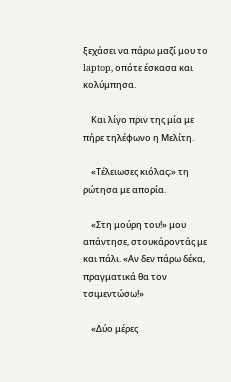ξεχάσει να πάρω μαζί μου το laptop, οπότε έσκασα και κολύμπησα.

    Και λίγο πριν της μία με πήρε τηλέφωνο η Μελίτη.

    «Τέλειωσες κιόλας;» τη ρώτησα με απορία.

    «Στη μούρη του!» μου απάντησε, στουκάροντάς με και πάλι. «Αν δεν πάρω δέκα, πραγματικά θα τον τσιμεντώσω!»

    «Δύο μέρες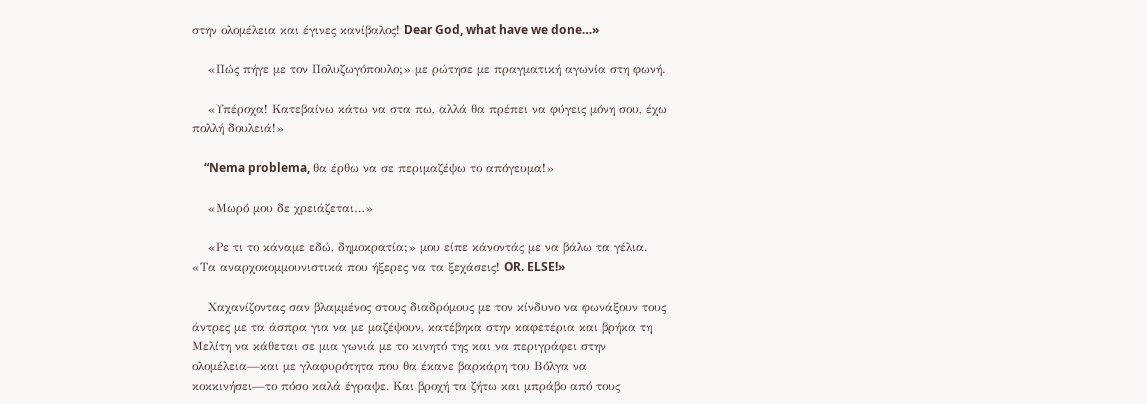στην ολομέλεια και έγινες κανίβαλος! Dear God, what have we done…»

    «Πώς πήγε με τον Πολυζωγόπουλο;» με ρώτησε με πραγματική αγωνία στη φωνή.

    «Υπέροχα! Κατεβαίνω κάτω να στα πω, αλλά θα πρέπει να φύγεις μόνη σου, έχω πολλή δουλειά!»

    “Nema problema, θα έρθω να σε περιμαζέψω το απόγευμα!»

    «Μωρό μου δε χρειάζεται…»

    «Ρε τι το κάναμε εδώ, δημοκρατία;» μου είπε κάνοντάς με να βάλω τα γέλια. «Τα αναρχοκομμουνιστικά που ήξερες να τα ξεχάσεις! OR. ELSE!»

    Χαχανίζοντας σαν βλαμμένος στους διαδρόμους με τον κίνδυνο να φωνάξουν τους άντρες με τα άσπρα για να με μαζέψουν, κατέβηκα στην καφετέρια και βρήκα τη Μελίτη να κάθεται σε μια γωνιά με το κινητό της και να περιγράφει στην ολομέλεια—και με γλαφυρότητα που θα έκανε βαρκάρη του Βόλγα να κοκκινήσει—το πόσο καλά έγραψε. Και βροχή τα ζήτω και μπράβο από τους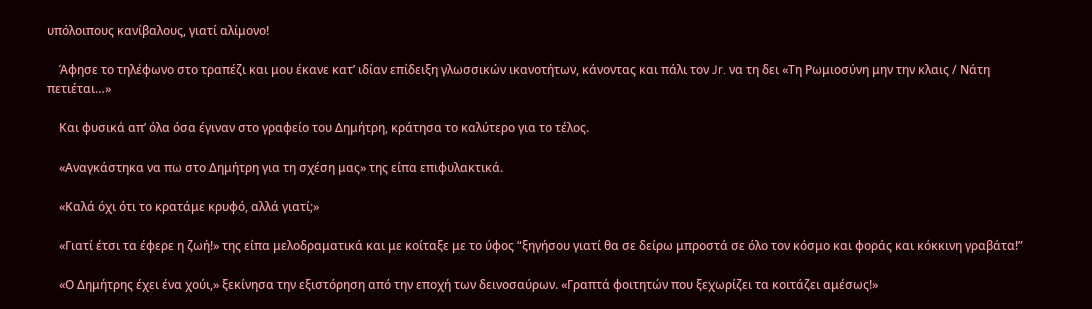υπόλοιπους κανίβαλους, γιατί αλίμονο!

    Άφησε το τηλέφωνο στο τραπέζι και μου έκανε κατ’ ιδίαν επίδειξη γλωσσικών ικανοτήτων, κάνοντας και πάλι τον Jr. να τη δει «Τη Ρωμιοσύνη μην την κλαις / Νάτη πετιέται…»

    Και φυσικά απ’ όλα όσα έγιναν στο γραφείο του Δημήτρη, κράτησα το καλύτερο για το τέλος.

    «Αναγκάστηκα να πω στο Δημήτρη για τη σχέση μας» της είπα επιφυλακτικά.

    «Καλά όχι ότι το κρατάμε κρυφό, αλλά γιατί;»

    «Γιατί έτσι τα έφερε η ζωή!» της είπα μελοδραματικά και με κοίταξε με το ύφος “ξηγήσου γιατί θα σε δείρω μπροστά σε όλο τον κόσμο και φοράς και κόκκινη γραβάτα!”

    «Ο Δημήτρης έχει ένα χούι,» ξεκίνησα την εξιστόρηση από την εποχή των δεινοσαύρων. «Γραπτά φοιτητών που ξεχωρίζει τα κοιτάζει αμέσως!»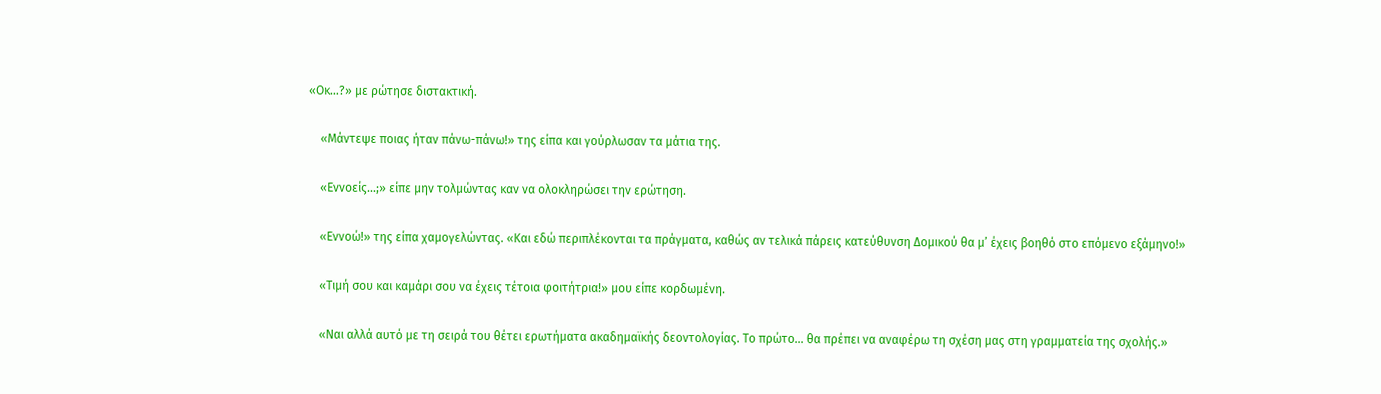«Οκ…?» με ρώτησε διστακτική.

    «Μάντεψε ποιας ήταν πάνω-πάνω!» της είπα και γούρλωσαν τα μάτια της.

    «Εννοείς…;» είπε μην τολμώντας καν να ολοκληρώσει την ερώτηση.

    «Εννοώ!» της είπα χαμογελώντας. «Και εδώ περιπλέκονται τα πράγματα, καθώς αν τελικά πάρεις κατεύθυνση Δομικού θα μ’ έχεις βοηθό στο επόμενο εξάμηνο!»

    «Τιμή σου και καμάρι σου να έχεις τέτοια φοιτήτρια!» μου είπε κορδωμένη.

    «Ναι αλλά αυτό με τη σειρά του θέτει ερωτήματα ακαδημαϊκής δεοντολογίας. Το πρώτο… θα πρέπει να αναφέρω τη σχέση μας στη γραμματεία της σχολής.»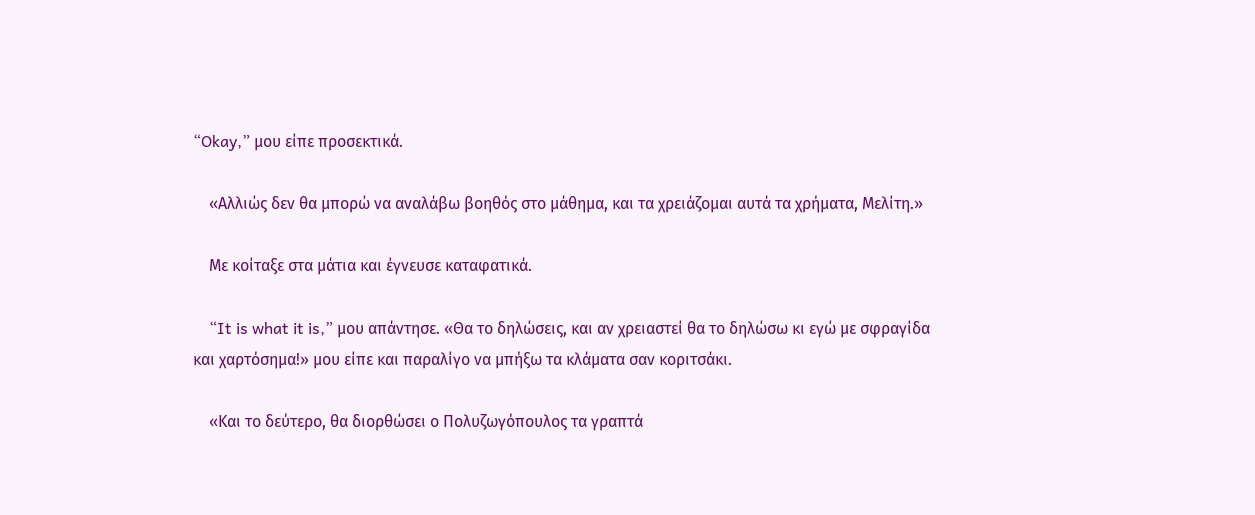“Okay,” μου είπε προσεκτικά.

    «Αλλιώς δεν θα μπορώ να αναλάβω βοηθός στο μάθημα, και τα χρειάζομαι αυτά τα χρήματα, Μελίτη.»

    Με κοίταξε στα μάτια και έγνευσε καταφατικά.

    “It is what it is,” μου απάντησε. «Θα το δηλώσεις, και αν χρειαστεί θα το δηλώσω κι εγώ με σφραγίδα και χαρτόσημα!» μου είπε και παραλίγο να μπήξω τα κλάματα σαν κοριτσάκι.

    «Και το δεύτερο, θα διορθώσει ο Πολυζωγόπουλος τα γραπτά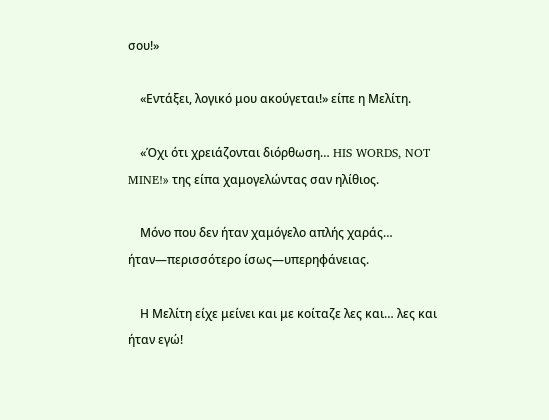σου!»

    «Εντάξει, λογικό μου ακούγεται!» είπε η Μελίτη.

    «Όχι ότι χρειάζονται διόρθωση… HIS WORDS, NOT MINE!» της είπα χαμογελώντας σαν ηλίθιος.

    Μόνο που δεν ήταν χαμόγελο απλής χαράς… ήταν—περισσότερο ίσως—υπερηφάνειας.

    Η Μελίτη είχε μείνει και με κοίταζε λες και… λες και ήταν εγώ!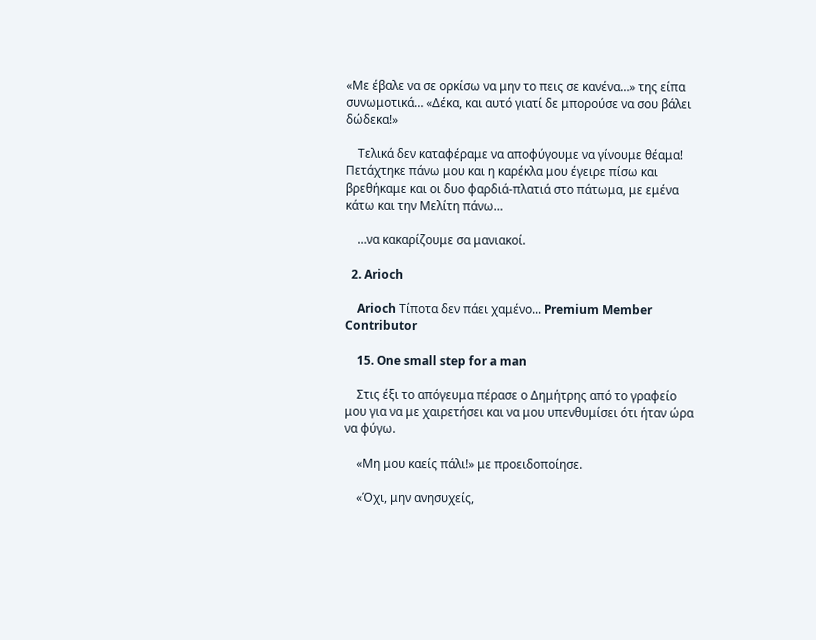«Με έβαλε να σε ορκίσω να μην το πεις σε κανένα…» της είπα συνωμοτικά… «Δέκα, και αυτό γιατί δε μπορούσε να σου βάλει δώδεκα!»

    Τελικά δεν καταφέραμε να αποφύγουμε να γίνουμε θέαμα! Πετάχτηκε πάνω μου και η καρέκλα μου έγειρε πίσω και βρεθήκαμε και οι δυο φαρδιά-πλατιά στο πάτωμα, με εμένα κάτω και την Μελίτη πάνω…

    …να κακαρίζουμε σα μανιακοί.

  2. Arioch

    Arioch Τίποτα δεν πάει χαμένο... Premium Member Contributor

    15. One small step for a man

    Στις έξι το απόγευμα πέρασε ο Δημήτρης από το γραφείο μου για να με χαιρετήσει και να μου υπενθυμίσει ότι ήταν ώρα να φύγω.

    «Μη μου καείς πάλι!» με προειδοποίησε.

    «Όχι, μην ανησυχείς,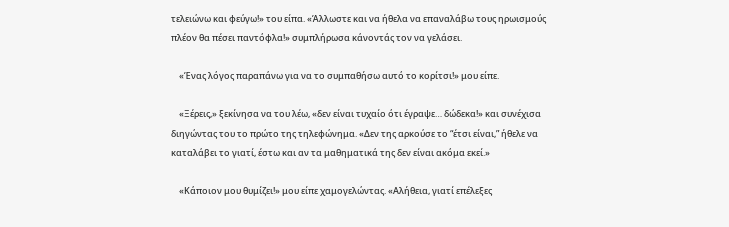τελειώνω και φεύγω!» του είπα. «Άλλωστε και να ήθελα να επαναλάβω τους ηρωισμούς πλέον θα πέσει παντόφλα!» συμπλήρωσα κάνοντάς τον να γελάσει.

    «Ένας λόγος παραπάνω για να το συμπαθήσω αυτό το κορίτσι!» μου είπε.

    «Ξέρεις,» ξεκίνησα να του λέω, «δεν είναι τυχαίο ότι έγραψε… δώδεκα!» και συνέχισα διηγώντας του το πρώτο της τηλεφώνημα. «Δεν της αρκούσε το “έτσι είναι,” ήθελε να καταλάβει το γιατί, έστω και αν τα μαθηματικά της δεν είναι ακόμα εκεί.»

    «Κάποιον μου θυμίζει!» μου είπε χαμογελώντας. «Αλήθεια, γιατί επέλεξες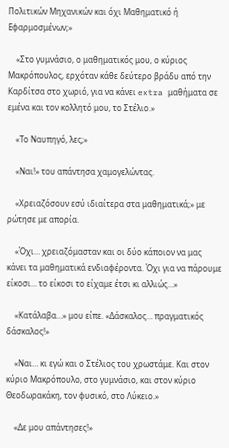Πολιτικών Μηχανικών και όχι Μαθηματικό ή Εφαρμοσμένων;»

    «Στο γυμνάσιο, ο μαθηματικός μου, ο κύριος Μακρόπουλος, ερχόταν κάθε δεύτερο βράδυ από την Καρδίτσα στο χωριό, για να κάνει extra μαθήματα σε εμένα και τον κολλητό μου, το Στέλιο.»

    «Το Ναυπηγό, λες;»

    «Ναι!» του απάντησα χαμογελώντας.

    «Χρειαζόσουν εσύ ιδιαίτερα στα μαθηματικά;» με ρώτησε με απορία.

    «Όχι… χρειαζόμασταν και οι δύο κάποιον να μας κάνει τα μαθηματικά ενδιαφέροντα. Όχι για να πάρουμε είκοσι… το είκοσι το είχαμε έτσι κι αλλιώς…»

    «Κατάλαβα…» μου είπε. «Δάσκαλος… πραγματικός δάσκαλος!»

    «Ναι… κι εγώ και ο Στέλιος του χρωστάμε. Και στον κύριο Μακρόπουλο, στο γυμνάσιο, και στον κύριο Θεοδωρακάκη, τον φυσικό, στο Λύκειο.»

    «Δε μου απάντησες!»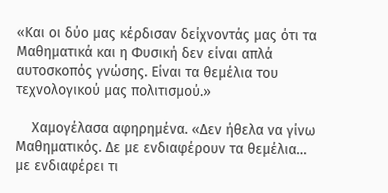«Και οι δύο μας κέρδισαν δείχνοντάς μας ότι τα Μαθηματικά και η Φυσική δεν είναι απλά αυτοσκοπός γνώσης. Είναι τα θεμέλια του τεχνολογικού μας πολιτισμού.»

    Χαμογέλασα αφηρημένα. «Δεν ήθελα να γίνω Μαθηματικός. Δε με ενδιαφέρουν τα θεμέλια… με ενδιαφέρει τι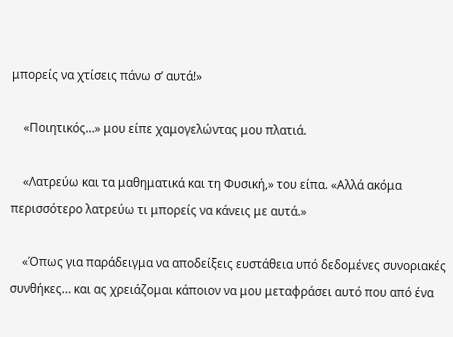μπορείς να χτίσεις πάνω σ’ αυτά!»

    «Ποιητικός…» μου είπε χαμογελώντας μου πλατιά.

    «Λατρεύω και τα μαθηματικά και τη Φυσική,» του είπα. «Αλλά ακόμα περισσότερο λατρεύω τι μπορείς να κάνεις με αυτά.»

    «Όπως για παράδειγμα να αποδείξεις ευστάθεια υπό δεδομένες συνοριακές συνθήκες… και ας χρειάζομαι κάποιον να μου μεταφράσει αυτό που από ένα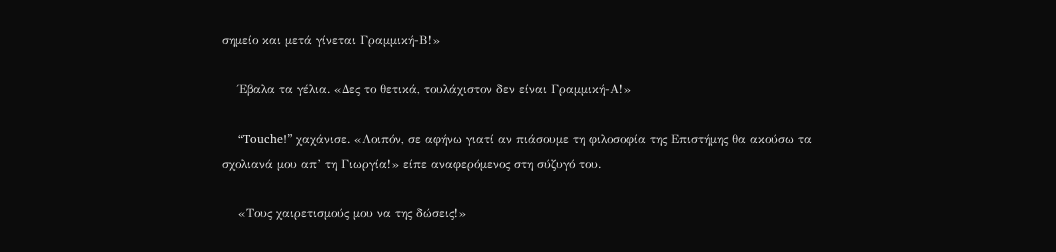σημείο και μετά γίνεται Γραμμική-Β!»

    Έβαλα τα γέλια. «Δες το θετικά, τουλάχιστον δεν είναι Γραμμική-Α!»

    “Touche!” χαχάνισε. «Λοιπόν, σε αφήνω γιατί αν πιάσουμε τη φιλοσοφία της Επιστήμης θα ακούσω τα σχολιανά μου απ’ τη Γιωργία!» είπε αναφερόμενος στη σύζυγό του.

    «Τους χαιρετισμούς μου να της δώσεις!»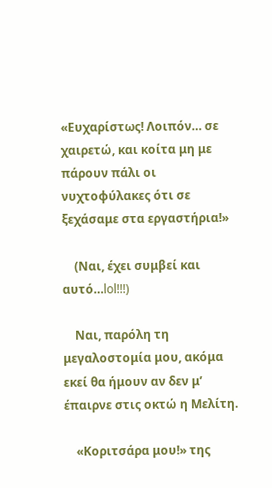«Ευχαρίστως! Λοιπόν… σε χαιρετώ, και κοίτα μη με πάρουν πάλι οι νυχτοφύλακες ότι σε ξεχάσαμε στα εργαστήρια!»

    (Ναι, έχει συμβεί και αυτό…lol!!!)

    Ναι, παρόλη τη μεγαλοστομία μου, ακόμα εκεί θα ήμουν αν δεν μ’ έπαιρνε στις οκτώ η Μελίτη.

    «Κοριτσάρα μου!» της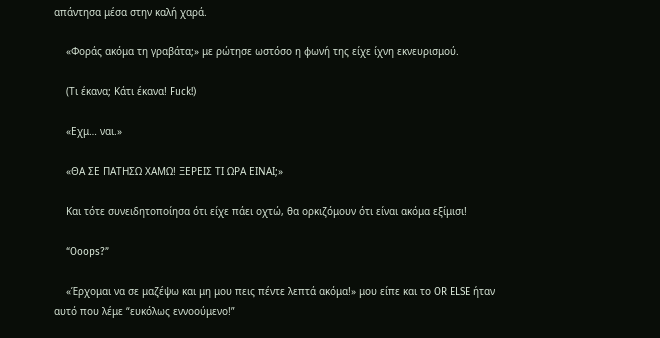απάντησα μέσα στην καλή χαρά.

    «Φοράς ακόμα τη γραβάτα;» με ρώτησε ωστόσο η φωνή της είχε ίχνη εκνευρισμού.

    (Τι έκανα; Κάτι έκανα! Fuck!)

    «Εχμ… ναι.»

    «ΘΑ ΣΕ ΠΑΤΗΣΩ ΧΑΜΩ! ΞΕΡΕΙΣ ΤΙ ΩΡΑ ΕΙΝΑΙ;»

    Και τότε συνειδητοποίησα ότι είχε πάει οχτώ, θα ορκιζόμουν ότι είναι ακόμα εξίμισι!

    “Ooops?”

    «Έρχομαι να σε μαζέψω και μη μου πεις πέντε λεπτά ακόμα!» μου είπε και το OR ELSE ήταν αυτό που λέμε “ευκόλως εννοούμενο!”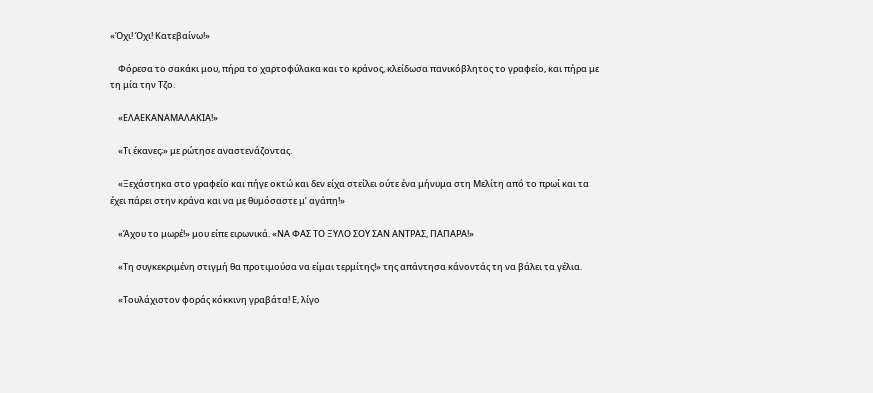«Όχι! Όχι! Κατεβαίνω!»

    Φόρεσα το σακάκι μου, πήρα το χαρτοφύλακα και το κράνος, κλείδωσα πανικόβλητος το γραφείο, και πήρα με τη μία την Τζο.

    «ΕΛΑΕΚΑΝΑΜΑΛΑΚΙΑ!»

    «Τι έκανες;» με ρώτησε αναστενάζοντας.

    «Ξεχάστηκα στο γραφείο και πήγε οκτώ και δεν είχα στείλει ούτε ένα μήνυμα στη Μελίτη από το πρωί και τα έχει πάρει στην κράνα και να με θυμόσαστε μ’ αγάπη!»

    «Άχου το μωρέ!» μου είπε ειρωνικά. «ΝΑ ΦΑΣ ΤΟ ΞΥΛΟ ΣΟΥ ΣΑΝ ΑΝΤΡΑΣ, ΠΑΠΑΡΑ!»

    «Τη συγκεκριμένη στιγμή θα προτιμούσα να είμαι τερμίτης!» της απάντησα κάνοντάς τη να βάλει τα γέλια.

    «Τουλάχιστον φοράς κόκκινη γραβάτα! Ε, λίγο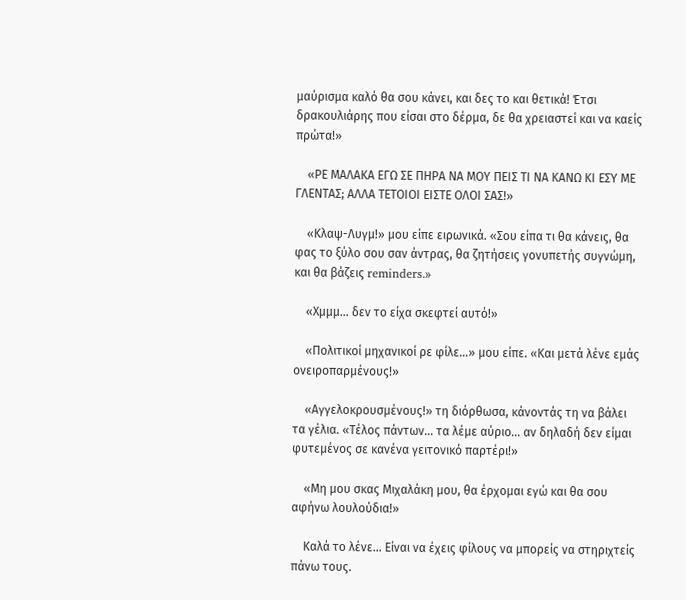μαύρισμα καλό θα σου κάνει, και δες το και θετικά! Έτσι δρακουλιάρης που είσαι στο δέρμα, δε θα χρειαστεί και να καείς πρώτα!»

    «ΡΕ ΜΑΛΑΚΑ ΕΓΩ ΣΕ ΠΗΡΑ ΝΑ ΜΟΥ ΠΕΙΣ ΤΙ ΝΑ ΚΑΝΩ ΚΙ ΕΣΥ ΜΕ ΓΛΕΝΤΑΣ; ΑΛΛΑ ΤΕΤΟΙΟΙ ΕΙΣΤΕ ΟΛΟΙ ΣΑΣ!»

    «Κλαψ-Λυγμ!» μου είπε ειρωνικά. «Σου είπα τι θα κάνεις, θα φας το ξύλο σου σαν άντρας, θα ζητήσεις γονυπετής συγνώμη, και θα βάζεις reminders.»

    «Χμμμ… δεν το είχα σκεφτεί αυτό!»

    «Πολιτικοί μηχανικοί ρε φίλε…» μου είπε. «Και μετά λένε εμάς ονειροπαρμένους!»

    «Αγγελοκρουσμένους!» τη διόρθωσα, κάνοντάς τη να βάλει τα γέλια. «Τέλος πάντων… τα λέμε αύριο… αν δηλαδή δεν είμαι φυτεμένος σε κανένα γειτονικό παρτέρι!»

    «Μη μου σκας Μιχαλάκη μου, θα έρχομαι εγώ και θα σου αφήνω λουλούδια!»

    Καλά το λένε… Είναι να έχεις φίλους να μπορείς να στηριχτείς πάνω τους.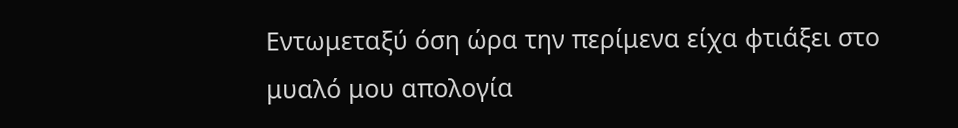Εντωμεταξύ όση ώρα την περίμενα είχα φτιάξει στο μυαλό μου απολογία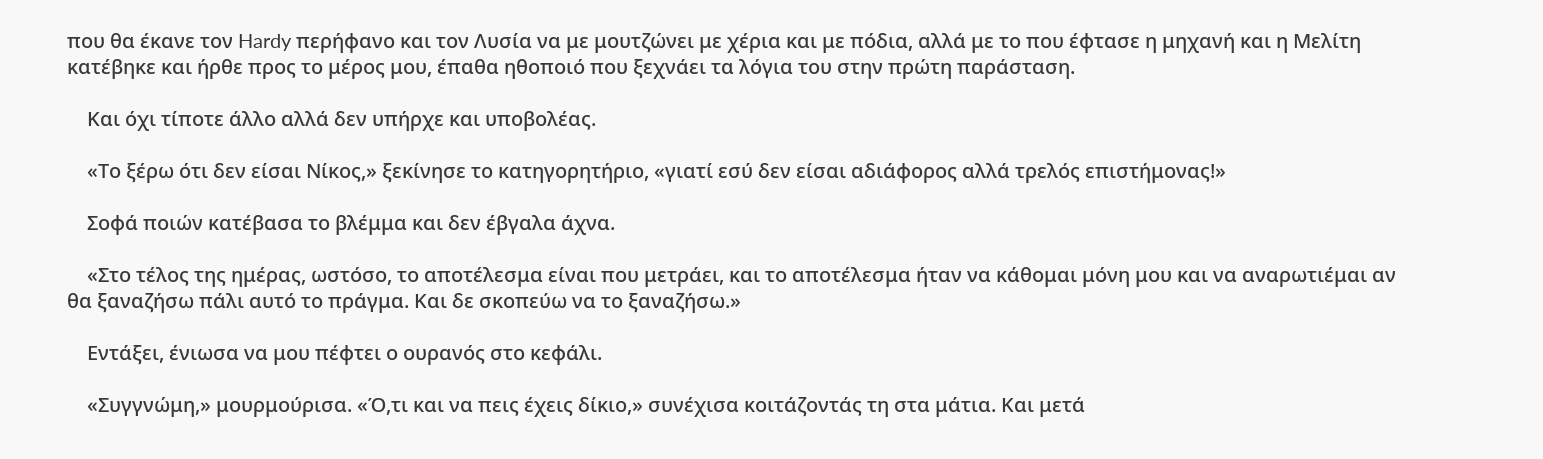που θα έκανε τον Hardy περήφανο και τον Λυσία να με μουτζώνει με χέρια και με πόδια, αλλά με το που έφτασε η μηχανή και η Μελίτη κατέβηκε και ήρθε προς το μέρος μου, έπαθα ηθοποιό που ξεχνάει τα λόγια του στην πρώτη παράσταση.

    Και όχι τίποτε άλλο αλλά δεν υπήρχε και υποβολέας.

    «Το ξέρω ότι δεν είσαι Νίκος,» ξεκίνησε το κατηγορητήριο, «γιατί εσύ δεν είσαι αδιάφορος αλλά τρελός επιστήμονας!»

    Σοφά ποιών κατέβασα το βλέμμα και δεν έβγαλα άχνα.

    «Στο τέλος της ημέρας, ωστόσο, το αποτέλεσμα είναι που μετράει, και το αποτέλεσμα ήταν να κάθομαι μόνη μου και να αναρωτιέμαι αν θα ξαναζήσω πάλι αυτό το πράγμα. Και δε σκοπεύω να το ξαναζήσω.»

    Εντάξει, ένιωσα να μου πέφτει ο ουρανός στο κεφάλι.

    «Συγγνώμη,» μουρμούρισα. «Ό,τι και να πεις έχεις δίκιο,» συνέχισα κοιτάζοντάς τη στα μάτια. Και μετά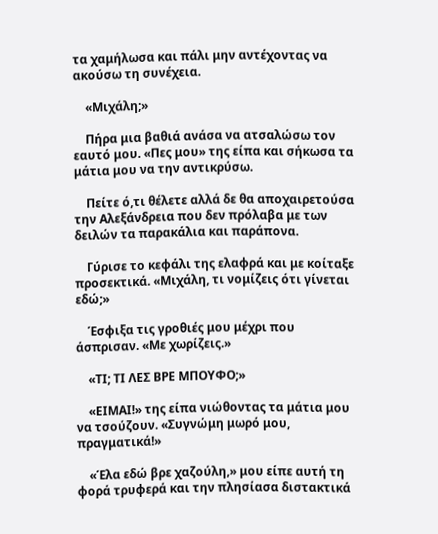τα χαμήλωσα και πάλι μην αντέχοντας να ακούσω τη συνέχεια.

    «Μιχάλη;»

    Πήρα μια βαθιά ανάσα να ατσαλώσω τον εαυτό μου. «Πες μου» της είπα και σήκωσα τα μάτια μου να την αντικρύσω.

    Πείτε ό,τι θέλετε αλλά δε θα αποχαιρετούσα την Αλεξάνδρεια που δεν πρόλαβα με των δειλών τα παρακάλια και παράπονα.

    Γύρισε το κεφάλι της ελαφρά και με κοίταξε προσεκτικά. «Μιχάλη, τι νομίζεις ότι γίνεται εδώ;»

    Έσφιξα τις γροθιές μου μέχρι που άσπρισαν. «Με χωρίζεις.»

    «ΤΙ; ΤΙ ΛΕΣ ΒΡΕ ΜΠΟΥΦΟ;»

    «ΕΙΜΑΙ!» της είπα νιώθοντας τα μάτια μου να τσούζουν. «Συγνώμη μωρό μου, πραγματικά!»

    «Έλα εδώ βρε χαζούλη,» μου είπε αυτή τη φορά τρυφερά και την πλησίασα διστακτικά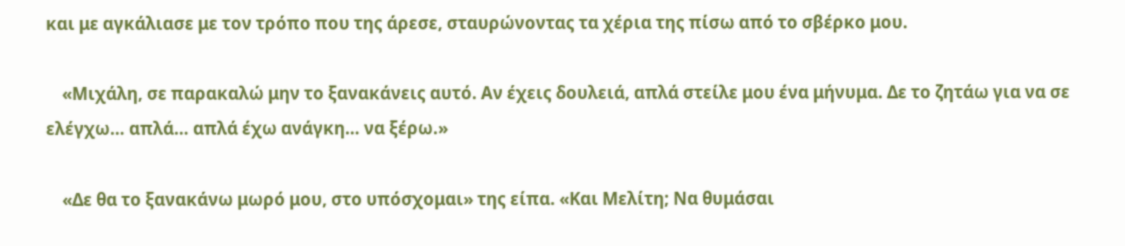και με αγκάλιασε με τον τρόπο που της άρεσε, σταυρώνοντας τα χέρια της πίσω από το σβέρκο μου.

    «Μιχάλη, σε παρακαλώ μην το ξανακάνεις αυτό. Αν έχεις δουλειά, απλά στείλε μου ένα μήνυμα. Δε το ζητάω για να σε ελέγχω… απλά… απλά έχω ανάγκη… να ξέρω.»

    «Δε θα το ξανακάνω μωρό μου, στο υπόσχομαι» της είπα. «Και Μελίτη; Να θυμάσαι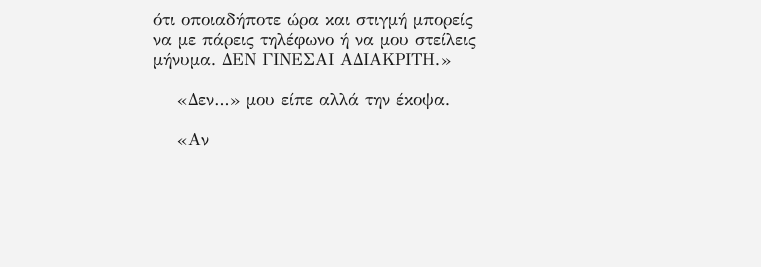ότι οποιαδήποτε ώρα και στιγμή μπορείς να με πάρεις τηλέφωνο ή να μου στείλεις μήνυμα. ΔΕΝ ΓΙΝΕΣΑΙ ΑΔΙΑΚΡΙΤΗ.»

    «Δεν…» μου είπε αλλά την έκοψα.

    «Αν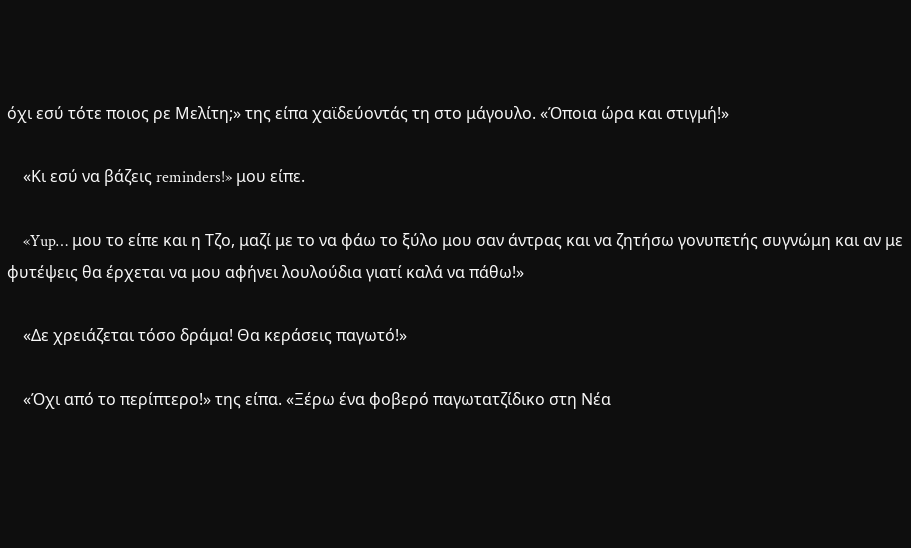όχι εσύ τότε ποιος ρε Μελίτη;» της είπα χαϊδεύοντάς τη στο μάγουλο. «Όποια ώρα και στιγμή!»

    «Κι εσύ να βάζεις reminders!» μου είπε.

    «Yup… μου το είπε και η Τζο, μαζί με το να φάω το ξύλο μου σαν άντρας και να ζητήσω γονυπετής συγνώμη και αν με φυτέψεις θα έρχεται να μου αφήνει λουλούδια γιατί καλά να πάθω!»

    «Δε χρειάζεται τόσο δράμα! Θα κεράσεις παγωτό!»

    «Όχι από το περίπτερο!» της είπα. «Ξέρω ένα φοβερό παγωτατζίδικο στη Νέα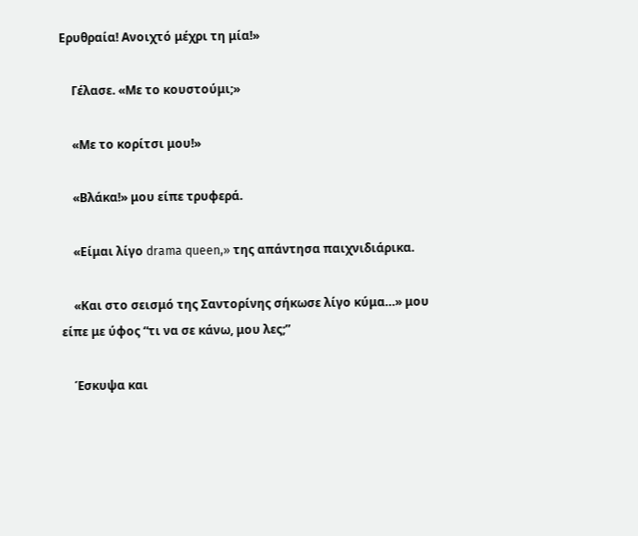Ερυθραία! Ανοιχτό μέχρι τη μία!»

    Γέλασε. «Με το κουστούμι;»

    «Με το κορίτσι μου!»

    «Βλάκα!» μου είπε τρυφερά.

    «Είμαι λίγο drama queen,» της απάντησα παιχνιδιάρικα.

    «Και στο σεισμό της Σαντορίνης σήκωσε λίγο κύμα…» μου είπε με ύφος “τι να σε κάνω, μου λες;”

    Έσκυψα και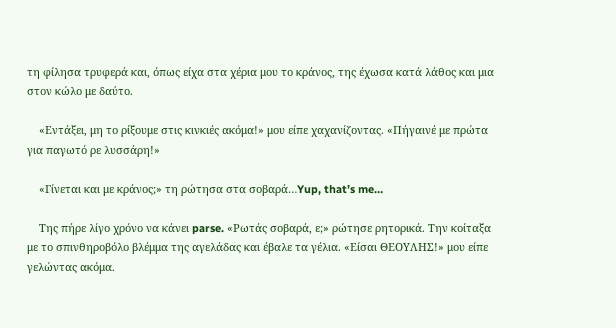τη φίλησα τρυφερά και, όπως είχα στα χέρια μου το κράνος, της έχωσα κατά λάθος και μια στον κώλο με δαύτο.

    «Εντάξει, μη το ρίξουμε στις κινκιές ακόμα!» μου είπε χαχανίζοντας. «Πήγαινέ με πρώτα για παγωτό ρε λυσσάρη!»

    «Γίνεται και με κράνος;» τη ρώτησα στα σοβαρά…Yup, that’s me…

    Της πήρε λίγο χρόνο να κάνει parse. «Ρωτάς σοβαρά, ε;» ρώτησε ρητορικά. Την κοίταξα με το σπινθηροβόλο βλέμμα της αγελάδας και έβαλε τα γέλια. «Είσαι ΘΕΟΥΛΗΣ!» μου είπε γελώντας ακόμα.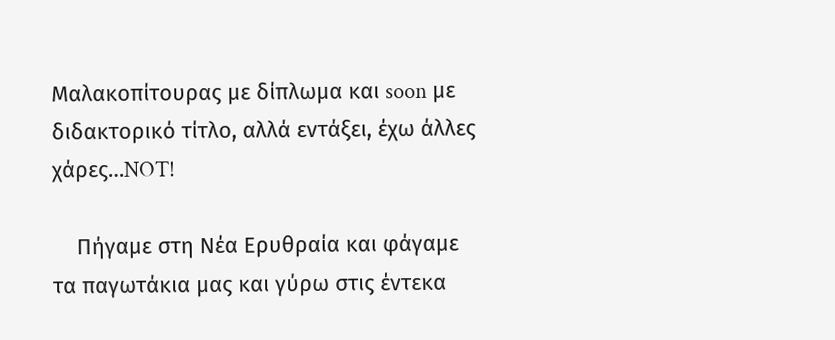Μαλακοπίτουρας με δίπλωμα και soon με διδακτορικό τίτλο, αλλά εντάξει, έχω άλλες χάρες…NOT!

    Πήγαμε στη Νέα Ερυθραία και φάγαμε τα παγωτάκια μας και γύρω στις έντεκα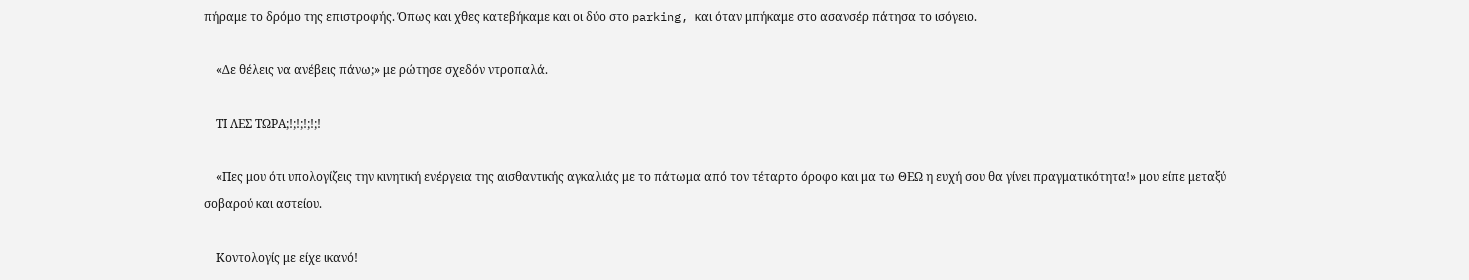πήραμε το δρόμο της επιστροφής. Όπως και χθες κατεβήκαμε και οι δύο στο parking, και όταν μπήκαμε στο ασανσέρ πάτησα το ισόγειο.

    «Δε θέλεις να ανέβεις πάνω;» με ρώτησε σχεδόν ντροπαλά.

    ΤΙ ΛΕΣ ΤΩΡΑ;!;!;!;!;!

    «Πες μου ότι υπολογίζεις την κινητική ενέργεια της αισθαντικής αγκαλιάς με το πάτωμα από τον τέταρτο όροφο και μα τω ΘΕΩ η ευχή σου θα γίνει πραγματικότητα!» μου είπε μεταξύ σοβαρού και αστείου.

    Κοντολογίς με είχε ικανό!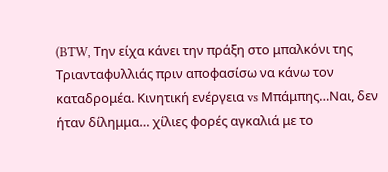(BTW, Την είχα κάνει την πράξη στο μπαλκόνι της Τριανταφυλλιάς πριν αποφασίσω να κάνω τον καταδρομέα. Κινητική ενέργεια vs Μπάμπης…Ναι, δεν ήταν δίλημμα… χίλιες φορές αγκαλιά με το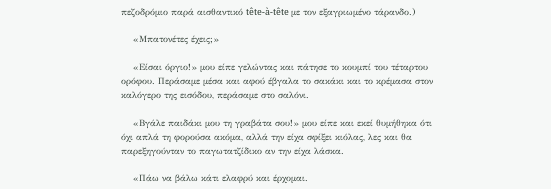πεζοδρόμιο παρά αισθαντικό tête-à-tête με τον εξαγριωμένο τάρανδο.)

    «Μπατονέτες έχεις;»

    «Είσαι όργιο!» μου είπε γελώντας και πάτησε το κουμπί του τέταρτου ορόφου. Περάσαμε μέσα και αφού έβγαλα το σακάκι και το κρέμασα στον καλόγερο της εισόδου, περάσαμε στο σαλόνι.

    «Βγάλε παιδάκι μου τη γραβάτα σου!» μου είπε και εκεί θυμήθηκα ότι όχι απλά τη φορούσα ακόμα, αλλά την είχα σφίξει κιόλας, λες και θα παρεξηγούνταν το παγωτατζίδικο αν την είχα λάσκα.

    «Πάω να βάλω κάτι ελαφρύ και έρχομαι.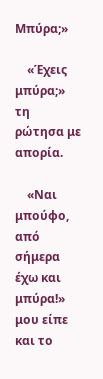Μπύρα;»

    «Έχεις μπύρα;» τη ρώτησα με απορία.

    «Ναι μπούφο, από σήμερα έχω και μπύρα!» μου είπε και το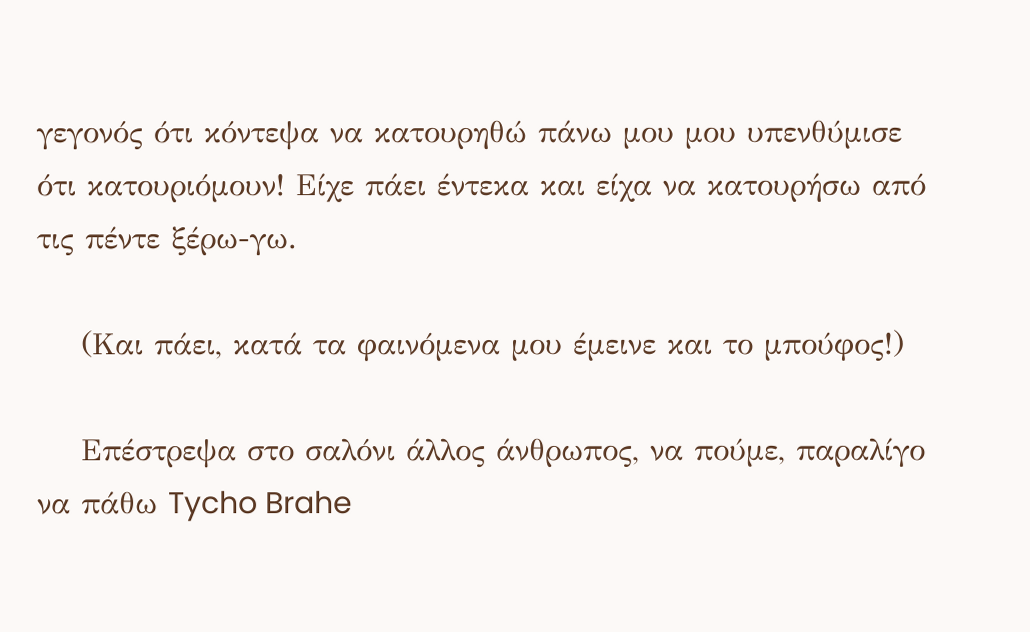γεγονός ότι κόντεψα να κατουρηθώ πάνω μου μου υπενθύμισε ότι κατουριόμουν! Είχε πάει έντεκα και είχα να κατουρήσω από τις πέντε ξέρω-γω.

    (Και πάει, κατά τα φαινόμενα μου έμεινε και το μπούφος!)

    Επέστρεψα στο σαλόνι άλλος άνθρωπος, να πούμε, παραλίγο να πάθω Tycho Brahe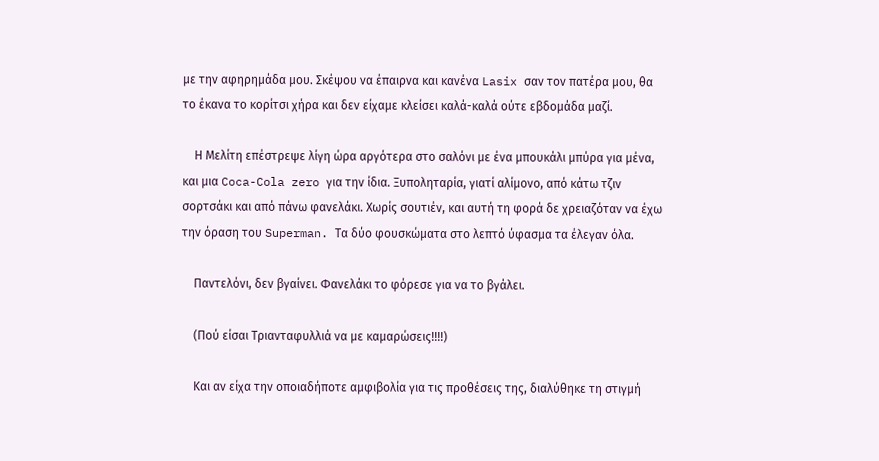με την αφηρημάδα μου. Σκέψου να έπαιρνα και κανένα Lasix σαν τον πατέρα μου, θα το έκανα το κορίτσι χήρα και δεν είχαμε κλείσει καλά-καλά ούτε εβδομάδα μαζί.

    Η Μελίτη επέστρεψε λίγη ώρα αργότερα στο σαλόνι με ένα μπουκάλι μπύρα για μένα, και μια Coca-Cola zero για την ίδια. Ξυποληταρία, γιατί αλίμονο, από κάτω τζιν σορτσάκι και από πάνω φανελάκι. Χωρίς σουτιέν, και αυτή τη φορά δε χρειαζόταν να έχω την όραση του Superman. Τα δύο φουσκώματα στο λεπτό ύφασμα τα έλεγαν όλα.

    Παντελόνι, δεν βγαίνει. Φανελάκι το φόρεσε για να το βγάλει.

    (Πού είσαι Τριανταφυλλιά να με καμαρώσεις!!!!)

    Και αν είχα την οποιαδήποτε αμφιβολία για τις προθέσεις της, διαλύθηκε τη στιγμή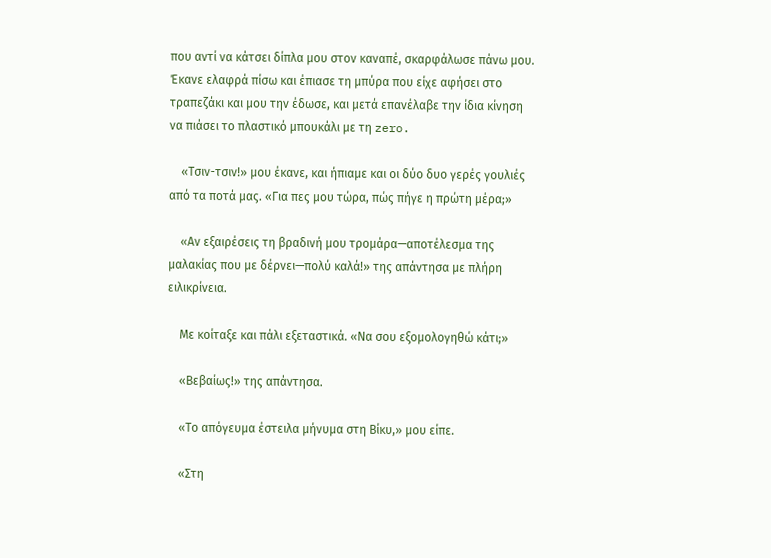που αντί να κάτσει δίπλα μου στον καναπέ, σκαρφάλωσε πάνω μου. Έκανε ελαφρά πίσω και έπιασε τη μπύρα που είχε αφήσει στο τραπεζάκι και μου την έδωσε, και μετά επανέλαβε την ίδια κίνηση να πιάσει το πλαστικό μπουκάλι με τη zero.

    «Τσιν-τσιν!» μου έκανε, και ήπιαμε και οι δύο δυο γερές γουλιές από τα ποτά μας. «Για πες μου τώρα, πώς πήγε η πρώτη μέρα;»

    «Αν εξαιρέσεις τη βραδινή μου τρομάρα—αποτέλεσμα της μαλακίας που με δέρνει—πολύ καλά!» της απάντησα με πλήρη ειλικρίνεια.

    Με κοίταξε και πάλι εξεταστικά. «Να σου εξομολογηθώ κάτι;»

    «Βεβαίως!» της απάντησα.

    «Το απόγευμα έστειλα μήνυμα στη Βίκυ,» μου είπε.

    «Στη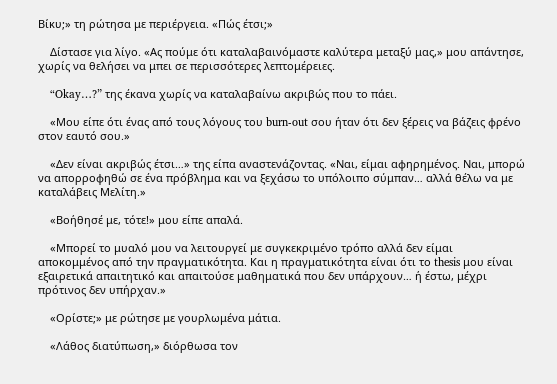Βίκυ;» τη ρώτησα με περιέργεια. «Πώς έτσι;»

    Δίστασε για λίγο. «Ας πούμε ότι καταλαβαινόμαστε καλύτερα μεταξύ μας,» μου απάντησε, χωρίς να θελήσει να μπει σε περισσότερες λεπτομέρειες.

    “Okay…?” της έκανα χωρίς να καταλαβαίνω ακριβώς που το πάει.

    «Μου είπε ότι ένας από τους λόγους του burn-out σου ήταν ότι δεν ξέρεις να βάζεις φρένο στον εαυτό σου.»

    «Δεν είναι ακριβώς έτσι…» της είπα αναστενάζοντας. «Ναι, είμαι αφηρημένος. Ναι, μπορώ να απορροφηθώ σε ένα πρόβλημα και να ξεχάσω το υπόλοιπο σύμπαν… αλλά θέλω να με καταλάβεις Μελίτη.»

    «Βοήθησέ με, τότε!» μου είπε απαλά.

    «Μπορεί το μυαλό μου να λειτουργεί με συγκεκριμένο τρόπο αλλά δεν είμαι αποκομμένος από την πραγματικότητα. Και η πραγματικότητα είναι ότι το thesis μου είναι εξαιρετικά απαιτητικό και απαιτούσε μαθηματικά που δεν υπάρχουν… ή έστω, μέχρι πρότινος δεν υπήρχαν.»

    «Ορίστε;» με ρώτησε με γουρλωμένα μάτια.

    «Λάθος διατύπωση,» διόρθωσα τον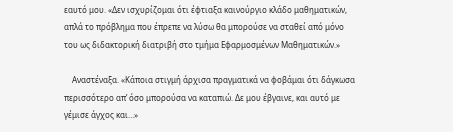εαυτό μου. «Δεν ισχυρίζομαι ότι έφτιαξα καινούργιο κλάδο μαθηματικών, απλά το πρόβλημα που έπρεπε να λύσω θα μπορούσε να σταθεί από μόνο του ως διδακτορική διατριβή στο τμήμα Εφαρμοσμένων Μαθηματικών.»

    Αναστέναξα. «Κάποια στιγμή άρχισα πραγματικά να φοβάμαι ότι δάγκωσα περισσότερο απ’ όσο μπορούσα να καταπιώ. Δε μου έβγαινε, και αυτό με γέμισε άγχος και…»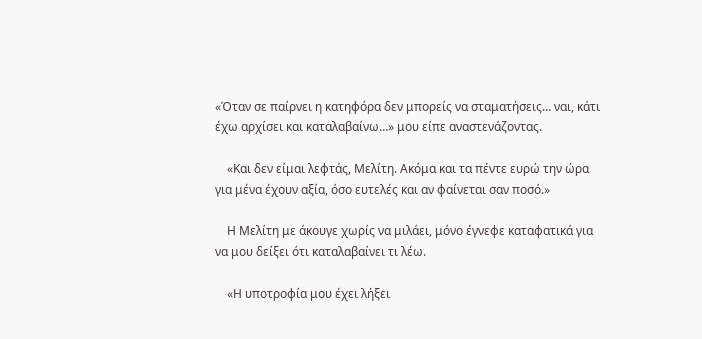«Όταν σε παίρνει η κατηφόρα δεν μπορείς να σταματήσεις… ναι, κάτι έχω αρχίσει και καταλαβαίνω…» μου είπε αναστενάζοντας.

    «Και δεν είμαι λεφτάς, Μελίτη. Ακόμα και τα πέντε ευρώ την ώρα για μένα έχουν αξία, όσο ευτελές και αν φαίνεται σαν ποσό.»

    Η Μελίτη με άκουγε χωρίς να μιλάει, μόνο έγνεφε καταφατικά για να μου δείξει ότι καταλαβαίνει τι λέω.

    «Η υποτροφία μου έχει λήξει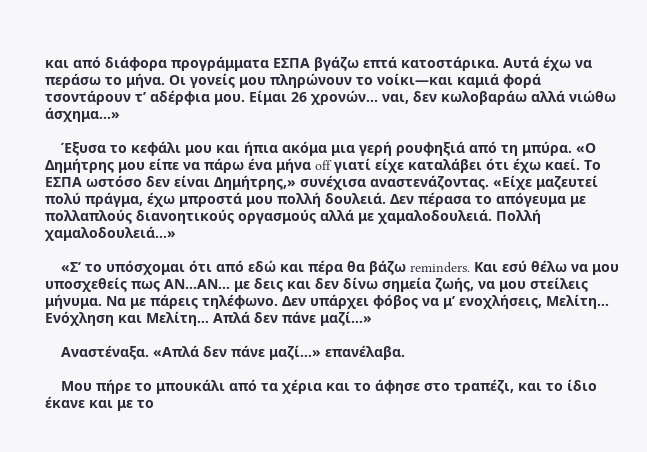και από διάφορα προγράμματα ΕΣΠΑ βγάζω επτά κατοστάρικα. Αυτά έχω να περάσω το μήνα. Οι γονείς μου πληρώνουν το νοίκι—και καμιά φορά τσοντάρουν τ’ αδέρφια μου. Είμαι 26 χρονών… ναι, δεν κωλοβαράω αλλά νιώθω άσχημα…»

    Έξυσα το κεφάλι μου και ήπια ακόμα μια γερή ρουφηξιά από τη μπύρα. «Ο Δημήτρης μου είπε να πάρω ένα μήνα off γιατί είχε καταλάβει ότι έχω καεί. Το ΕΣΠΑ ωστόσο δεν είναι Δημήτρης,» συνέχισα αναστενάζοντας. «Είχε μαζευτεί πολύ πράγμα, έχω μπροστά μου πολλή δουλειά. Δεν πέρασα το απόγευμα με πολλαπλούς διανοητικούς οργασμούς αλλά με χαμαλοδουλειά. Πολλή χαμαλοδουλειά…»

    «Σ’ το υπόσχομαι ότι από εδώ και πέρα θα βάζω reminders. Και εσύ θέλω να μου υποσχεθείς πως ΑΝ…ΑΝ… με δεις και δεν δίνω σημεία ζωής, να μου στείλεις μήνυμα. Να με πάρεις τηλέφωνο. Δεν υπάρχει φόβος να μ’ ενοχλήσεις, Μελίτη… Ενόχληση και Μελίτη… Απλά δεν πάνε μαζί…»

    Αναστέναξα. «Απλά δεν πάνε μαζί…» επανέλαβα.

    Μου πήρε το μπουκάλι από τα χέρια και το άφησε στο τραπέζι, και το ίδιο έκανε και με το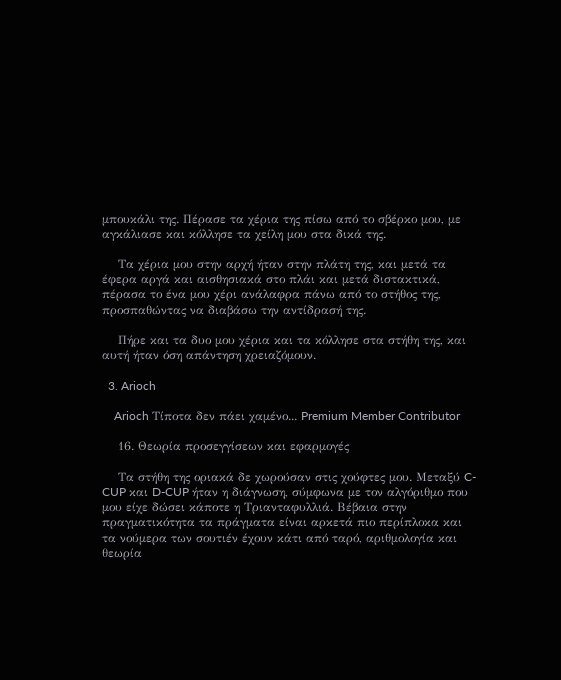μπουκάλι της. Πέρασε τα χέρια της πίσω από το σβέρκο μου, με αγκάλιασε και κόλλησε τα χείλη μου στα δικά της.

    Τα χέρια μου στην αρχή ήταν στην πλάτη της, και μετά τα έφερα αργά και αισθησιακά στο πλάι και μετά διστακτικά, πέρασα το ένα μου χέρι ανάλαφρα πάνω από το στήθος της, προσπαθώντας να διαβάσω την αντίδρασή της.

    Πήρε και τα δυο μου χέρια και τα κόλλησε στα στήθη της, και αυτή ήταν όση απάντηση χρειαζόμουν.

  3. Arioch

    Arioch Τίποτα δεν πάει χαμένο... Premium Member Contributor

    16. Θεωρία προσεγγίσεων και εφαρμογές

    Τα στήθη της οριακά δε χωρούσαν στις χούφτες μου. Μεταξύ C-CUP και D-CUP ήταν η διάγνωση, σύμφωνα με τον αλγόριθμο που μου είχε δώσει κάποτε η Τριανταφυλλιά. Βέβαια στην πραγματικότητα τα πράγματα είναι αρκετά πιο περίπλοκα και τα νούμερα των σουτιέν έχουν κάτι από ταρό, αριθμολογία και θεωρία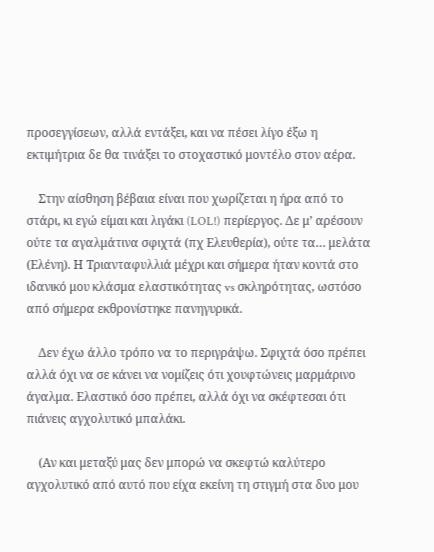προσεγγίσεων, αλλά εντάξει, και να πέσει λίγο έξω η εκτιμήτρια δε θα τινάξει το στοχαστικό μοντέλο στον αέρα.

    Στην αίσθηση βέβαια είναι που χωρίζεται η ήρα από το στάρι, κι εγώ είμαι και λιγάκι (LOL!) περίεργος. Δε μ’ αρέσουν ούτε τα αγαλμάτινα σφιχτά (πχ Ελευθερία), ούτε τα… μελάτα (Ελένη). Η Τριανταφυλλιά μέχρι και σήμερα ήταν κοντά στο ιδανικό μου κλάσμα ελαστικότητας vs σκληρότητας, ωστόσο από σήμερα εκθρονίστηκε πανηγυρικά.

    Δεν έχω άλλο τρόπο να το περιγράψω. Σφιχτά όσο πρέπει αλλά όχι να σε κάνει να νομίζεις ότι χουφτώνεις μαρμάρινο άγαλμα. Ελαστικό όσο πρέπει, αλλά όχι να σκέφτεσαι ότι πιάνεις αγχολυτικό μπαλάκι.

    (Αν και μεταξύ μας δεν μπορώ να σκεφτώ καλύτερο αγχολυτικό από αυτό που είχα εκείνη τη στιγμή στα δυο μου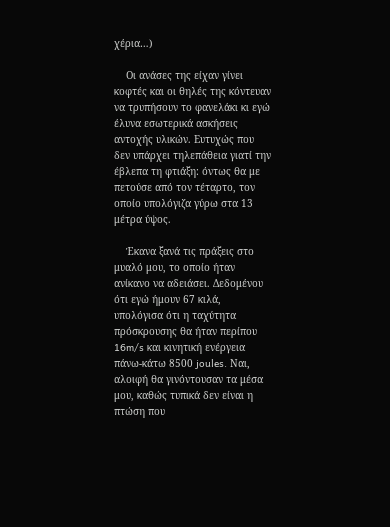χέρια…)

    Οι ανάσες της είχαν γίνει κοφτές και οι θηλές της κόντευαν να τρυπήσουν το φανελάκι κι εγώ έλυνα εσωτερικά ασκήσεις αντοχής υλικών. Ευτυχώς που δεν υπάρχει τηλεπάθεια γιατί την έβλεπα τη φτιάξη: όντως θα με πετούσε από τον τέταρτο, τον οποίο υπολόγιζα γύρω στα 13 μέτρα ύψος.

    Έκανα ξανά τις πράξεις στο μυαλό μου, το οποίο ήταν ανίκανο να αδειάσει. Δεδομένου ότι εγώ ήμουν 67 κιλά, υπολόγισα ότι η ταχύτητα πρόσκρουσης θα ήταν περίπου 16m/s και κινητική ενέργεια πάνω-κάτω 8500 joules. Ναι, αλοιφή θα γινόντουσαν τα μέσα μου, καθώς τυπικά δεν είναι η πτώση που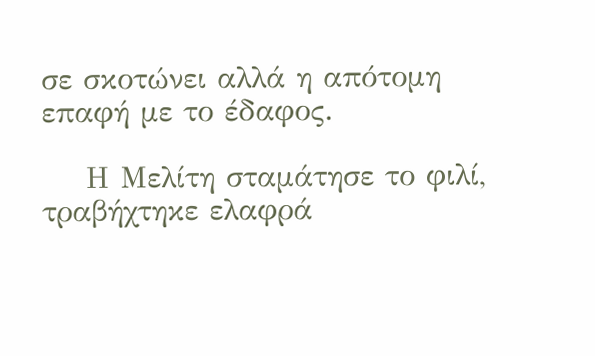σε σκοτώνει αλλά η απότομη επαφή με το έδαφος.

    Η Μελίτη σταμάτησε το φιλί, τραβήχτηκε ελαφρά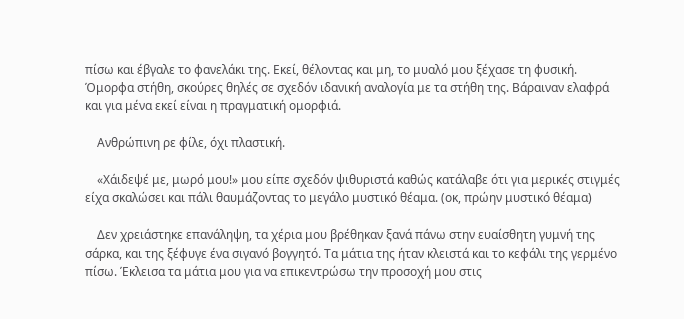πίσω και έβγαλε το φανελάκι της. Εκεί, θέλοντας και μη, το μυαλό μου ξέχασε τη φυσική. Όμορφα στήθη, σκούρες θηλές σε σχεδόν ιδανική αναλογία με τα στήθη της. Βάραιναν ελαφρά και για μένα εκεί είναι η πραγματική ομορφιά.

    Ανθρώπινη ρε φίλε, όχι πλαστική.

    «Χάιδεψέ με, μωρό μου!» μου είπε σχεδόν ψιθυριστά καθώς κατάλαβε ότι για μερικές στιγμές είχα σκαλώσει και πάλι θαυμάζοντας το μεγάλο μυστικό θέαμα. (οκ, πρώην μυστικό θέαμα)

    Δεν χρειάστηκε επανάληψη, τα χέρια μου βρέθηκαν ξανά πάνω στην ευαίσθητη γυμνή της σάρκα, και της ξέφυγε ένα σιγανό βογγητό. Τα μάτια της ήταν κλειστά και το κεφάλι της γερμένο πίσω. Έκλεισα τα μάτια μου για να επικεντρώσω την προσοχή μου στις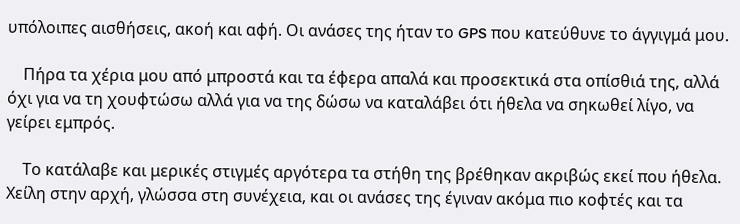υπόλοιπες αισθήσεις, ακοή και αφή. Οι ανάσες της ήταν το GPS που κατεύθυνε το άγγιγμά μου.

    Πήρα τα χέρια μου από μπροστά και τα έφερα απαλά και προσεκτικά στα οπίσθιά της, αλλά όχι για να τη χουφτώσω αλλά για να της δώσω να καταλάβει ότι ήθελα να σηκωθεί λίγο, να γείρει εμπρός.

    Το κατάλαβε και μερικές στιγμές αργότερα τα στήθη της βρέθηκαν ακριβώς εκεί που ήθελα. Χείλη στην αρχή, γλώσσα στη συνέχεια, και οι ανάσες της έγιναν ακόμα πιο κοφτές και τα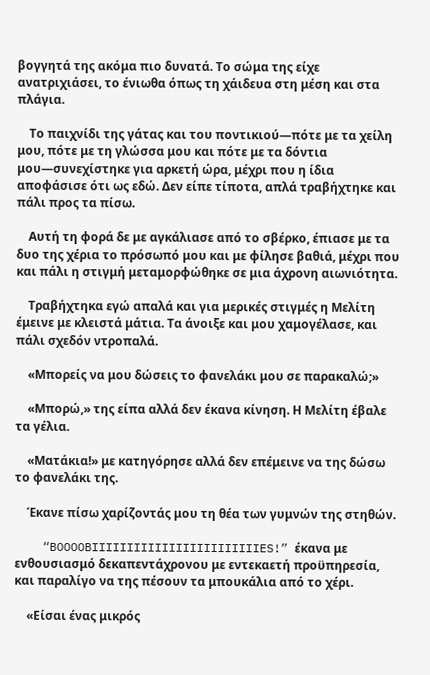βογγητά της ακόμα πιο δυνατά. Το σώμα της είχε ανατριχιάσει, το ένιωθα όπως τη χάιδευα στη μέση και στα πλάγια.

    Το παιχνίδι της γάτας και του ποντικιού—πότε με τα χείλη μου, πότε με τη γλώσσα μου και πότε με τα δόντια μου—συνεχίστηκε για αρκετή ώρα, μέχρι που η ίδια αποφάσισε ότι ως εδώ. Δεν είπε τίποτα, απλά τραβήχτηκε και πάλι προς τα πίσω.

    Αυτή τη φορά δε με αγκάλιασε από το σβέρκο, έπιασε με τα δυο της χέρια το πρόσωπό μου και με φίλησε βαθιά, μέχρι που και πάλι η στιγμή μεταμορφώθηκε σε μια άχρονη αιωνιότητα.

    Τραβήχτηκα εγώ απαλά και για μερικές στιγμές η Μελίτη έμεινε με κλειστά μάτια. Τα άνοιξε και μου χαμογέλασε, και πάλι σχεδόν ντροπαλά.

    «Μπορείς να μου δώσεις το φανελάκι μου σε παρακαλώ;»

    «Μπορώ,» της είπα αλλά δεν έκανα κίνηση. Η Μελίτη έβαλε τα γέλια.

    «Ματάκια!» με κατηγόρησε αλλά δεν επέμεινε να της δώσω το φανελάκι της.

    Έκανε πίσω χαρίζοντάς μου τη θέα των γυμνών της στηθών.

    “BOOOOBIIIIIIIIIIIIIIIIIIIIIIIIES!” έκανα με ενθουσιασμό δεκαπεντάχρονου με εντεκαετή προϋπηρεσία, και παραλίγο να της πέσουν τα μπουκάλια από το χέρι.

    «Είσαι ένας μικρός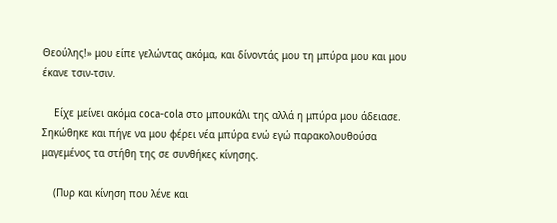Θεούλης!» μου είπε γελώντας ακόμα, και δίνοντάς μου τη μπύρα μου και μου έκανε τσιν-τσιν.

    Είχε μείνει ακόμα coca-cola στο μπουκάλι της αλλά η μπύρα μου άδειασε. Σηκώθηκε και πήγε να μου φέρει νέα μπύρα ενώ εγώ παρακολουθούσα μαγεμένος τα στήθη της σε συνθήκες κίνησης.

    (Πυρ και κίνηση που λένε και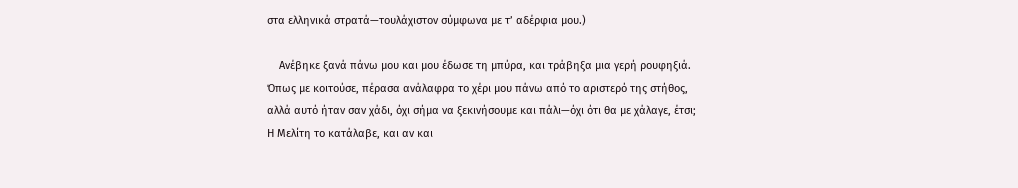στα ελληνικά στρατά—τουλάχιστον σύμφωνα με τ’ αδέρφια μου.)

    Ανέβηκε ξανά πάνω μου και μου έδωσε τη μπύρα, και τράβηξα μια γερή ρουφηξιά. Όπως με κοιτούσε, πέρασα ανάλαφρα το χέρι μου πάνω από το αριστερό της στήθος, αλλά αυτό ήταν σαν χάδι, όχι σήμα να ξεκινήσουμε και πάλι—όχι ότι θα με χάλαγε, έτσι; Η Μελίτη το κατάλαβε, και αν και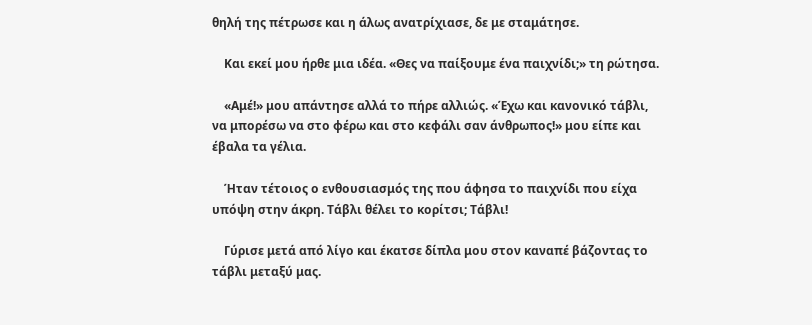θηλή της πέτρωσε και η άλως ανατρίχιασε, δε με σταμάτησε.

    Και εκεί μου ήρθε μια ιδέα. «Θες να παίξουμε ένα παιχνίδι;» τη ρώτησα.

    «Αμέ!» μου απάντησε αλλά το πήρε αλλιώς. «Έχω και κανονικό τάβλι, να μπορέσω να στο φέρω και στο κεφάλι σαν άνθρωπος!» μου είπε και έβαλα τα γέλια.

    Ήταν τέτοιος ο ενθουσιασμός της που άφησα το παιχνίδι που είχα υπόψη στην άκρη. Τάβλι θέλει το κορίτσι; Τάβλι!

    Γύρισε μετά από λίγο και έκατσε δίπλα μου στον καναπέ βάζοντας το τάβλι μεταξύ μας.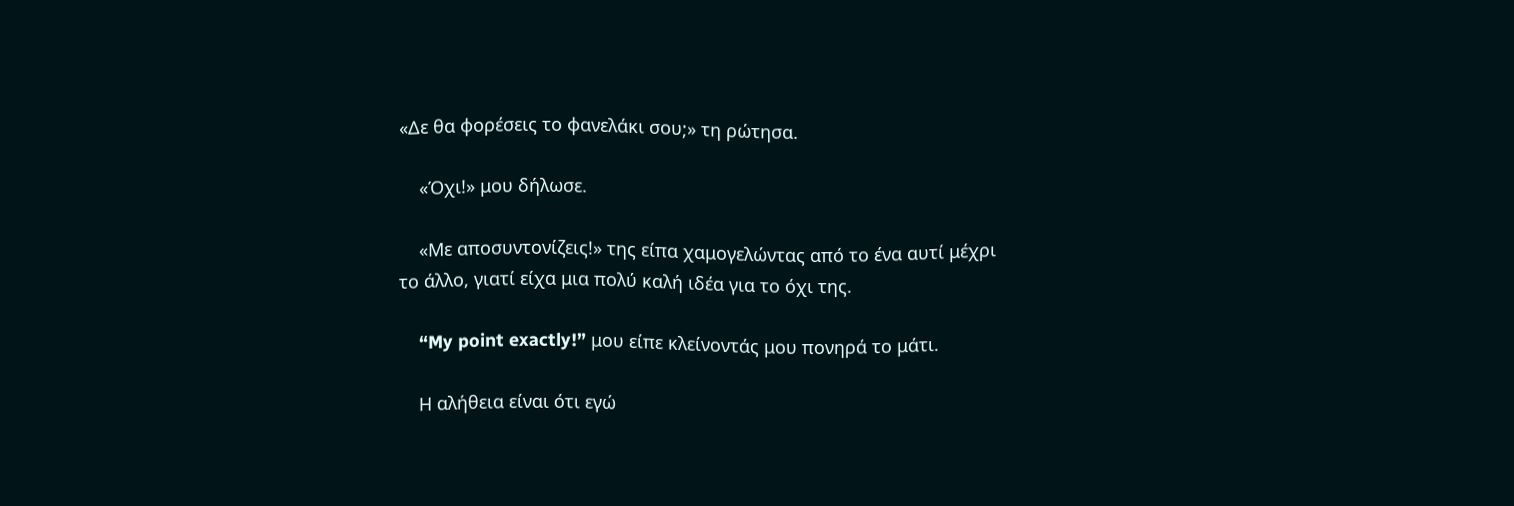«Δε θα φορέσεις το φανελάκι σου;» τη ρώτησα.

    «Όχι!» μου δήλωσε.

    «Με αποσυντονίζεις!» της είπα χαμογελώντας από το ένα αυτί μέχρι το άλλο, γιατί είχα μια πολύ καλή ιδέα για το όχι της.

    “My point exactly!” μου είπε κλείνοντάς μου πονηρά το μάτι.

    Η αλήθεια είναι ότι εγώ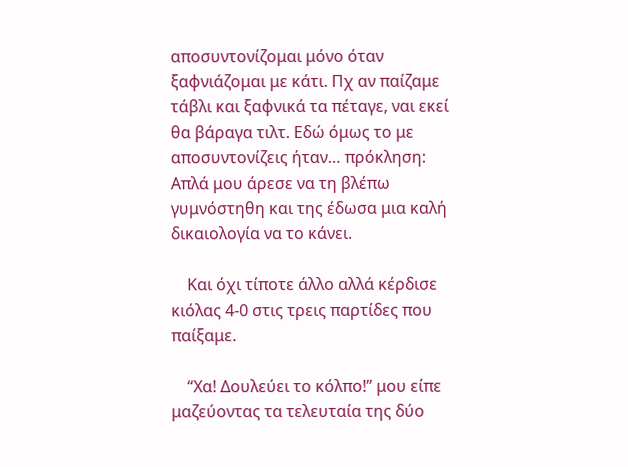αποσυντονίζομαι μόνο όταν ξαφνιάζομαι με κάτι. Πχ αν παίζαμε τάβλι και ξαφνικά τα πέταγε, ναι εκεί θα βάραγα τιλτ. Εδώ όμως το με αποσυντονίζεις ήταν… πρόκληση: Απλά μου άρεσε να τη βλέπω γυμνόστηθη και της έδωσα μια καλή δικαιολογία να το κάνει.

    Και όχι τίποτε άλλο αλλά κέρδισε κιόλας 4-0 στις τρεις παρτίδες που παίξαμε.

    “Χα! Δουλεύει το κόλπο!” μου είπε μαζεύοντας τα τελευταία της δύο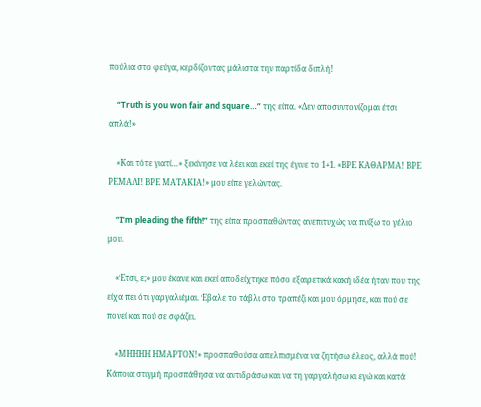πούλια στο φεύγα, κερδίζοντας μάλιστα την παρτίδα διπλή!

    “Truth is you won fair and square…” της είπα. «Δεν αποσυντονίζομαι έτσι απλά!»

    «Και τότε γιατί…» ξεκίνησε να λέει και εκεί της έγινε το 1+1. «ΒΡΕ ΚΑΘΑΡΜΑ! ΒΡΕ ΡΕΜΑΛΙ! ΒΡΕ ΜΑΤΑΚΙΑ!» μου είπε γελώντας.

    “I’m pleading the fifth!” της είπα προσπαθώντας ανεπιτυχώς να πνίξω το γέλιο μου.

    «Έτσι, ε;» μου έκανε και εκεί αποδείχτηκε πόσο εξαιρετικά κακή ιδέα ήταν που της είχα πει ότι γαργαλιέμαι. Έβαλε το τάβλι στο τραπέζι και μου όρμησε, και πού σε πονεί και πού σε σφάζει.

    «ΜΗΗΗΗ ΗΜΑΡΤΟΝ!» προσπαθούσα απελπισμένα να ζητήσω έλεος, αλλά πού! Κάποια στιγμή προσπάθησα να αντιδράσω και να τη γαργαλήσω κι εγώ και κατά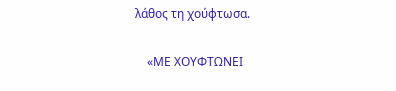λάθος τη χούφτωσα.

    «ΜΕ ΧΟΥΦΤΩΝΕΙ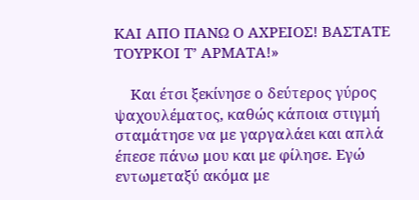ΚΑΙ ΑΠΟ ΠΑΝΩ Ο ΑΧΡΕΙΟΣ! ΒΑΣΤΑΤΕ ΤΟΥΡΚΟΙ Τ’ ΑΡΜΑΤΑ!»

    Και έτσι ξεκίνησε ο δεύτερος γύρος ψαχουλέματος, καθώς κάποια στιγμή σταμάτησε να με γαργαλάει και απλά έπεσε πάνω μου και με φίλησε. Εγώ εντωμεταξύ ακόμα με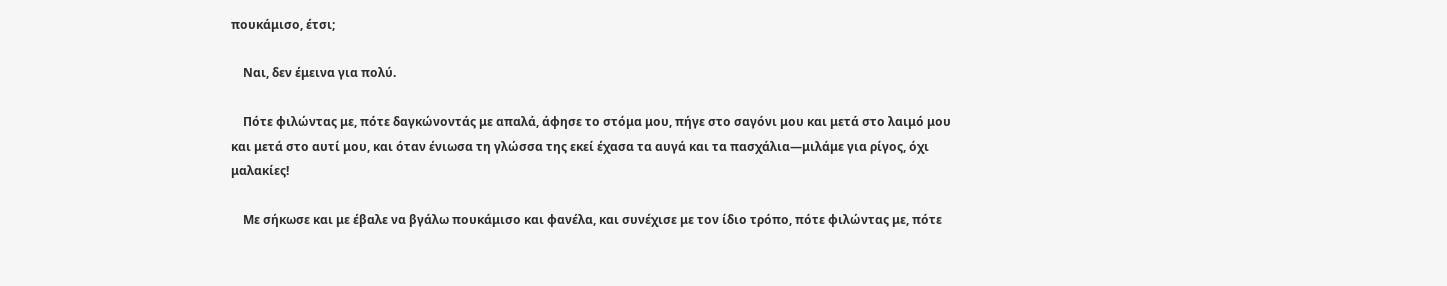πουκάμισο, έτσι;

    Ναι, δεν έμεινα για πολύ.

    Πότε φιλώντας με, πότε δαγκώνοντάς με απαλά, άφησε το στόμα μου, πήγε στο σαγόνι μου και μετά στο λαιμό μου και μετά στο αυτί μου, και όταν ένιωσα τη γλώσσα της εκεί έχασα τα αυγά και τα πασχάλια—μιλάμε για ρίγος, όχι μαλακίες!

    Με σήκωσε και με έβαλε να βγάλω πουκάμισο και φανέλα, και συνέχισε με τον ίδιο τρόπο, πότε φιλώντας με, πότε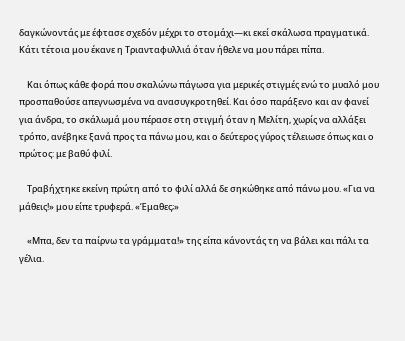δαγκώνοντάς με έφτασε σχεδόν μέχρι το στομάχι—κι εκεί σκάλωσα πραγματικά. Κάτι τέτοια μου έκανε η Τριανταφυλλιά όταν ήθελε να μου πάρει πίπα.

    Και όπως κάθε φορά που σκαλώνω πάγωσα για μερικές στιγμές ενώ το μυαλό μου προσπαθούσε απεγνωσμένα να ανασυγκροτηθεί. Και όσο παράξενο και αν φανεί για άνδρα, το σκάλωμά μου πέρασε στη στιγμή όταν η Μελίτη, χωρίς να αλλάξει τρόπο, ανέβηκε ξανά προς τα πάνω μου, και ο δεύτερος γύρος τέλειωσε όπως και ο πρώτος: με βαθύ φιλί.

    Τραβήχτηκε εκείνη πρώτη από το φιλί αλλά δε σηκώθηκε από πάνω μου. «Για να μάθεις!» μου είπε τρυφερά. «Έμαθες;»

    «Μπα, δεν τα παίρνω τα γράμματα!» της είπα κάνοντάς τη να βάλει και πάλι τα γέλια.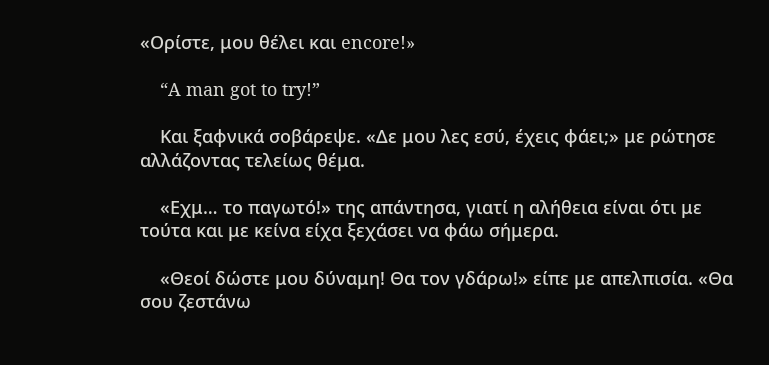«Ορίστε, μου θέλει και encore!»

    “A man got to try!”

    Και ξαφνικά σοβάρεψε. «Δε μου λες εσύ, έχεις φάει;» με ρώτησε αλλάζοντας τελείως θέμα.

    «Εχμ… το παγωτό!» της απάντησα, γιατί η αλήθεια είναι ότι με τούτα και με κείνα είχα ξεχάσει να φάω σήμερα.

    «Θεοί δώστε μου δύναμη! Θα τον γδάρω!» είπε με απελπισία. «Θα σου ζεστάνω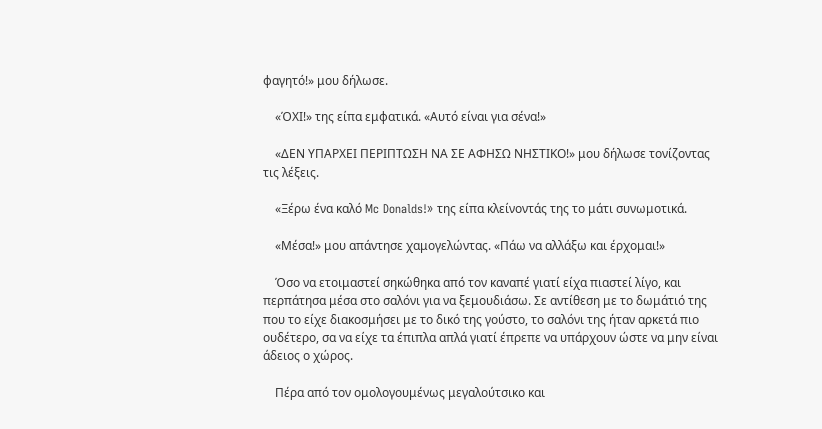φαγητό!» μου δήλωσε.

    «ΌΧΙ!» της είπα εμφατικά. «Αυτό είναι για σένα!»

    «ΔΕΝ ΥΠΑΡΧΕΙ ΠΕΡΙΠΤΩΣΗ ΝΑ ΣΕ ΑΦΗΣΩ ΝΗΣΤΙΚΟ!» μου δήλωσε τονίζοντας τις λέξεις.

    «Ξέρω ένα καλό Mc Donalds!» της είπα κλείνοντάς της το μάτι συνωμοτικά.

    «Μέσα!» μου απάντησε χαμογελώντας. «Πάω να αλλάξω και έρχομαι!»

    Όσο να ετοιμαστεί σηκώθηκα από τον καναπέ γιατί είχα πιαστεί λίγο, και περπάτησα μέσα στο σαλόνι για να ξεμουδιάσω. Σε αντίθεση με το δωμάτιό της που το είχε διακοσμήσει με το δικό της γούστο, το σαλόνι της ήταν αρκετά πιο ουδέτερο, σα να είχε τα έπιπλα απλά γιατί έπρεπε να υπάρχουν ώστε να μην είναι άδειος ο χώρος.

    Πέρα από τον ομολογουμένως μεγαλούτσικο και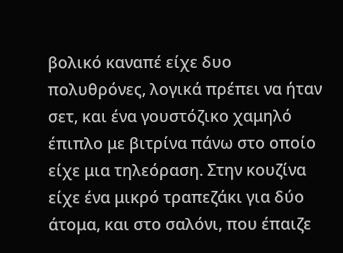βολικό καναπέ είχε δυο πολυθρόνες, λογικά πρέπει να ήταν σετ, και ένα γουστόζικο χαμηλό έπιπλο με βιτρίνα πάνω στο οποίο είχε μια τηλεόραση. Στην κουζίνα είχε ένα μικρό τραπεζάκι για δύο άτομα, και στο σαλόνι, που έπαιζε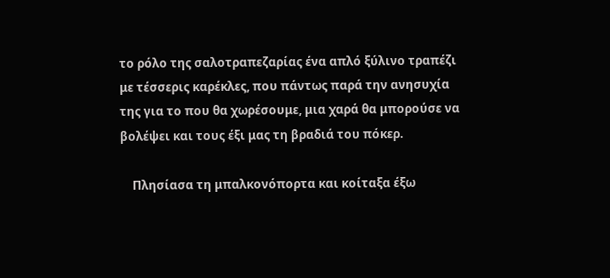το ρόλο της σαλοτραπεζαρίας ένα απλό ξύλινο τραπέζι με τέσσερις καρέκλες, που πάντως παρά την ανησυχία της για το που θα χωρέσουμε, μια χαρά θα μπορούσε να βολέψει και τους έξι μας τη βραδιά του πόκερ.

    Πλησίασα τη μπαλκονόπορτα και κοίταξα έξω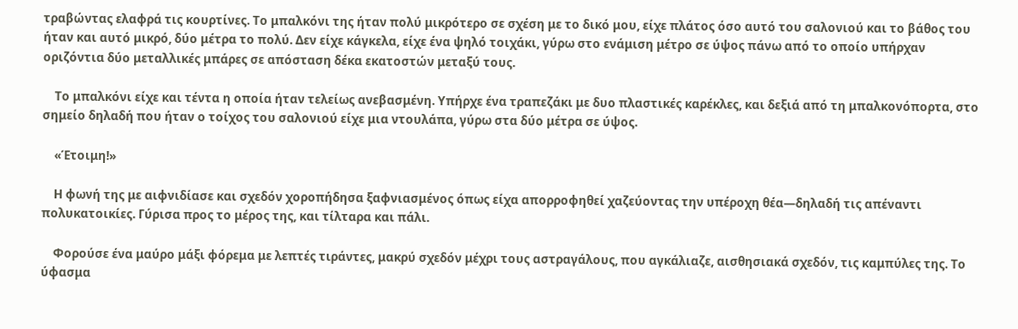τραβώντας ελαφρά τις κουρτίνες. Το μπαλκόνι της ήταν πολύ μικρότερο σε σχέση με το δικό μου, είχε πλάτος όσο αυτό του σαλονιού και το βάθος του ήταν και αυτό μικρό, δύο μέτρα το πολύ. Δεν είχε κάγκελα, είχε ένα ψηλό τοιχάκι, γύρω στο ενάμιση μέτρο σε ύψος πάνω από το οποίο υπήρχαν οριζόντια δύο μεταλλικές μπάρες σε απόσταση δέκα εκατοστών μεταξύ τους.

    Το μπαλκόνι είχε και τέντα η οποία ήταν τελείως ανεβασμένη. Υπήρχε ένα τραπεζάκι με δυο πλαστικές καρέκλες, και δεξιά από τη μπαλκονόπορτα, στο σημείο δηλαδή που ήταν ο τοίχος του σαλονιού είχε μια ντουλάπα, γύρω στα δύο μέτρα σε ύψος.

    «Έτοιμη!»

    Η φωνή της με αιφνιδίασε και σχεδόν χοροπήδησα ξαφνιασμένος όπως είχα απορροφηθεί χαζεύοντας την υπέροχη θέα—δηλαδή τις απέναντι πολυκατοικίες. Γύρισα προς το μέρος της, και τίλταρα και πάλι.

    Φορούσε ένα μαύρο μάξι φόρεμα με λεπτές τιράντες, μακρύ σχεδόν μέχρι τους αστραγάλους, που αγκάλιαζε, αισθησιακά σχεδόν, τις καμπύλες της. Το ύφασμα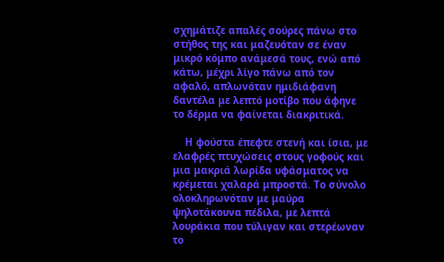σχημάτιζε απαλές σούρες πάνω στο στήθος της και μαζευόταν σε έναν μικρό κόμπο ανάμεσά τους, ενώ από κάτω, μέχρι λίγο πάνω από τον αφαλό, απλωνόταν ημιδιάφανη δαντέλα με λεπτό μοτίβο που άφηνε το δέρμα να φαίνεται διακριτικά.

    Η φούστα έπεφτε στενή και ίσια, με ελαφρές πτυχώσεις στους γοφούς και μια μακριά λωρίδα υφάσματος να κρέμεται χαλαρά μπροστά. Το σύνολο ολοκληρωνόταν με μαύρα ψηλοτάκουνα πέδιλα, με λεπτά λουράκια που τύλιγαν και στερέωναν το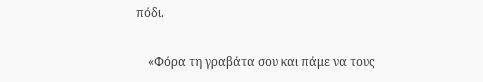πόδι.

    «Φόρα τη γραβάτα σου και πάμε να τους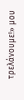τρελάνουμε!» μου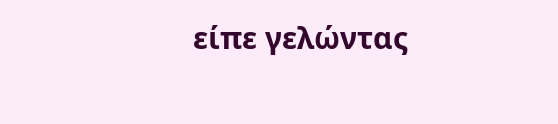είπε γελώντας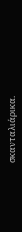σκανταλιάρικα.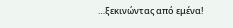…ξεκινώντας από εμένα!